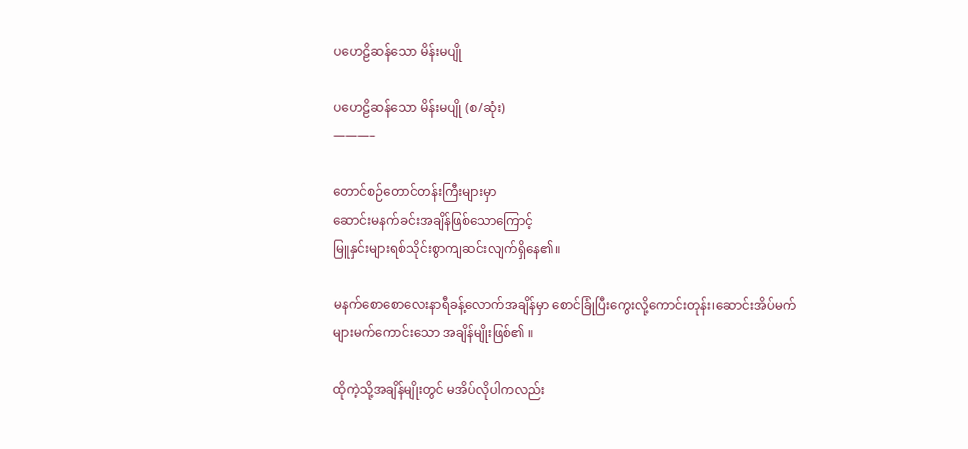ပဟေဠိဆန်သော မိန်းမပျို

ပဟေဠိဆန်သော မိန်းမပျို (စ/ဆုံး)
———–

တောင်စဉ်တောင်တန်းကြီးများမှာ
ဆောင်းမနက်ခင်းအချိန်ဖြစ်သောကြောင့်
မြူနှင်းများရစ်သိုင်းစွာကျဆင်းလျက်ရှိနေ၏။

မနက်စောစောလေးနာရီခန့်လောက်အချိန်မှာ စောင်ခြုံပြီးကွေးလို့ကောင်းတုန်း၊ဆောင်းအိပ်မက်
များမက်ကောင်းသော အချိန်မျိုးဖြစ်၏ ။

ထိုကဲ့သို့အချိန်မျိုးတွင် မအိပ်လိုပါကလည်း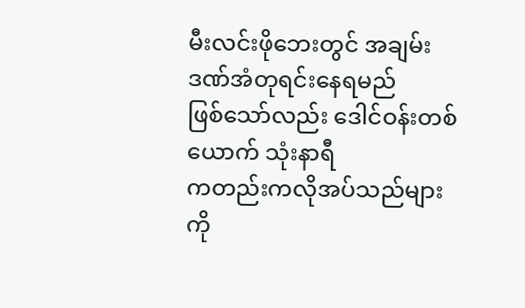မီးလင်းဖိုဘေးတွင် အချမ်းဒဏ်အံတုရင်းနေရမည်
ဖြစ်သော်လည်း ဒေါင်ဝန်းတစ်ယောက် သုံးနာရီ
ကတည်းကလိုအပ်သည်များကို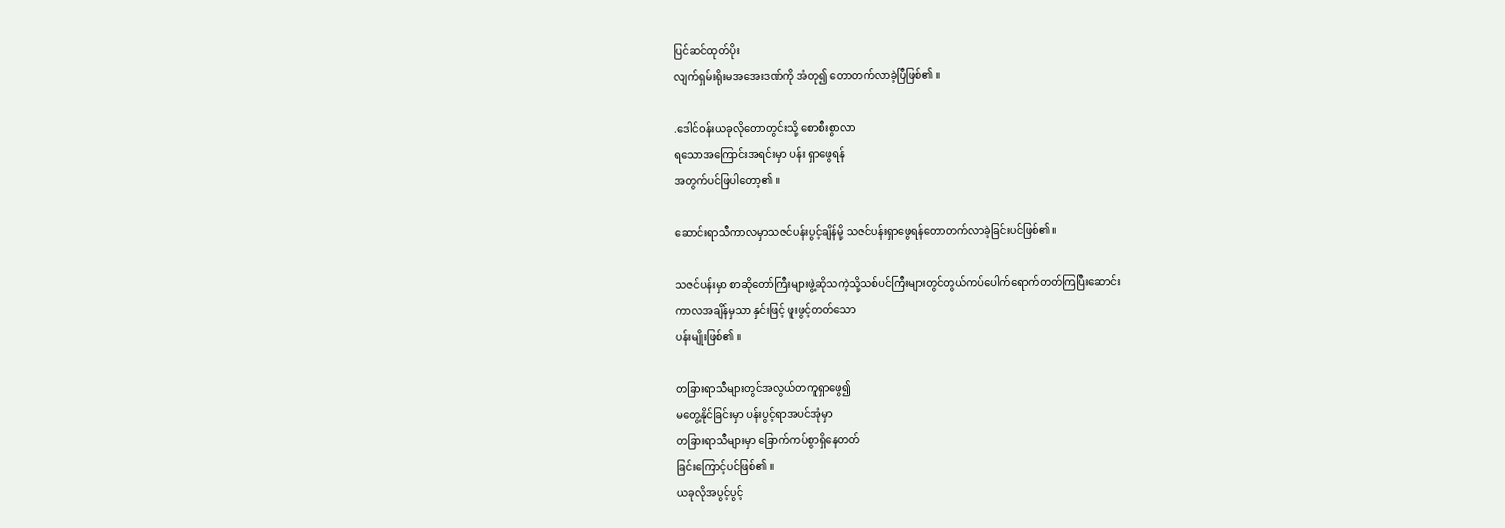ပြင်ဆင်ထုတ်ပိုး
လျက်ရှမ်းရိုးမအအေးဒဏ်ကို အံတု၍ တောတက်လာခဲ့ပြီဖြစ်၏ ။

.ဒေါင်ဝန်းယခုလိုတောတွင်းသို့ စောစီးစွာလာ
ရသောအကြောင်းအရင်းမှာ ပန်း ရှာဖွေရန်
အတွက်ပင်ဖြပါတော့၏ ။

ဆောင်းရာသီကာလမှာသဇင်ပန်းပွင့်ချိန်မို့ သဇင်ပန်းရှာဖွေရန်တောတက်လာခဲ့ခြင်းပင်ဖြစ်၏။

သဇင်ပန်းမှာ စာဆိုတော်ကြီးများဖွဲ့ဆိုသကဲ့သို့သစ်ပင်ကြီးများတွင်တွယ်ကပ်ပေါက်ရောက်တတ်ကြပြီးဆောင်း
ကာလအချိန်မှသာ နှင်းဖြင့် ဖူးဖွင့်တတ်သော
ပန်းမျိုးဖြစ်၏ ။

တခြားရာသီများတွင်အလွယ်တကူရှာဖွေ၍
မတွေ့နိုင်ခြင်းမှာ ပန်းပွင့်ရာအပင်အုံမှာ
တခြားရာသီများမှာ ခြောက်ကပ်စွာရှိနေတတ်
ခြင်းကြောင့်ပင်ဖြစ်၏ ။
ယခုလိုအပွင့်ပွင့်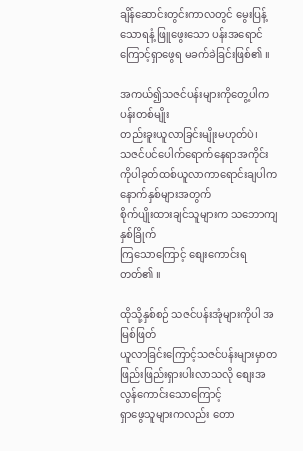ချိန်ဆောင်းတွင်းကာလတွင် မွေးပြန့်သောရနံ့ ဖြူဖွေးသော ပန်းအရောင်ကြောင့်ရှာဖွေရ မခက်ခဲခြင်းဖြစ်၏ ။

အကယ်၍သဇင်ပန်းများကိုတွေ့ပါက ပန်းတစ်မျိုး
တည်းခူးယူလာခြင်းမျိုးမဟုတ်ပဲ၊
သဇင်ပင်ပေါက်ရောက်နေရာအကိုင်းကိုပါခုတ်ထစ်ယူလာကာရောင်းချပါက နောက်နှစ်များအတွက်
စိုက်ပျိုးထားချင်သူများက သဘောကျနှစ်ခြိုက်
ကြသောကြောင့် စျေးကောင်းရတတ်၏ ။

ထိုသို့နှစ်စဉ် သဇင်ပန်းအုံများကိုပါ အမြစ်ဖြတ်
ယူလာခြင်းကြောင့်သဇင်ပန်းများမှာတဖြည်းဖြည်းရှားပါးလာသလို စျေးအလွန်ကောင်းသောကြောင့်
ရှာဖွေသူများကလည်း တော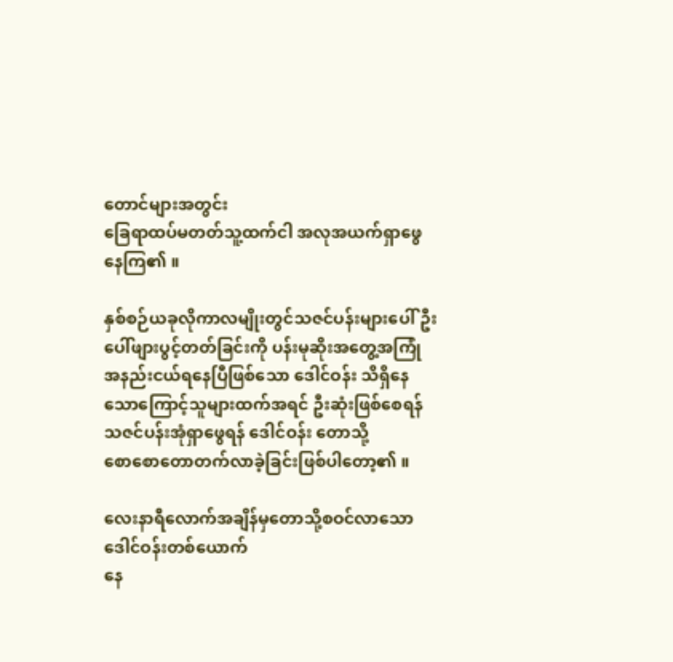တောင်များအတွင်း
ခြေရာထပ်မတတ်သူ့ထက်ငါ အလုအယက်ရှာဖွေ
နေကြ၏ ။

နှစ်စဉ်ယခုလိုကာလမျိုးတွင်သဇင်ပန်းများပေါ်ဦး
ပေါ်ဖျားပွင့်တတ်ခြင်းကို ပန်းမုဆိုးအတွေ့အကြုံ
အနည်းငယ်ရနေပြီဖြစ်သော ဒေါင်ဝန်း သိရှိနေ
သောကြောင့်သူများထက်အရင် ဦးဆုံးဖြစ်စေရန်
သဇင်ပန်းအုံရှာဖွေရန် ဒေါင်ဝန်း တောသို့
စောစောတောတက်လာခဲ့ခြင်းဖြစ်ပါတော့၏ ။

လေးနာရီလောက်အချိန်မှတောသို့စဝင်လာသော
ဒေါင်ဝန်းတစ်ယောက်
နေ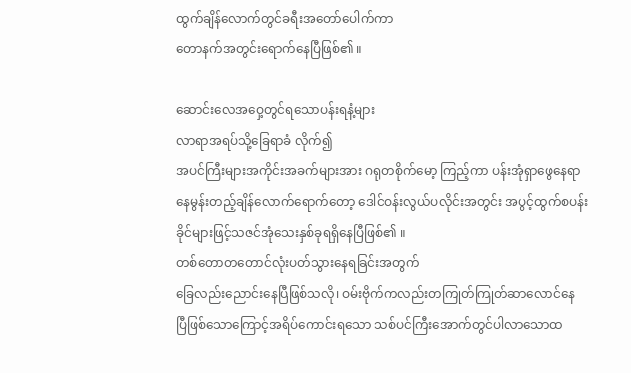ထွက်ချိန်လောက်တွင်ခရီးအတော်ပေါက်ကာ
တောနက်အတွင်းရောက်နေပြီဖြစ်၏ ။

ဆောင်းလေအဝှေ့တွင်ရသောပန်းရနံ့များ
လာရာအရပ်သို့ခြေရာခံ လိုက်၍
အပင်ကြီးများအကိုင်းအခက်များအား ဂရုတစိုက်မော့ ကြည့်ကာ ပန်းအုံရှာဖွေနေရာ
နေမွန်းတည့်ချိန်လောက်ရောက်တော့ ဒေါင်ဝန်းလွယ်ပလိုင်းအတွင်း အပွင့်ထွက်စပန်းခိုင်များဖြင့်သဇင်အုံသေးနှစ်ခုရရှိနေပြီဖြစ်၏ ။
တစ်တောတတောင်လုံးပတ်သွားနေရခြင်းအတွက်
ခြေလည်းညောင်းနေပြီဖြစ်သလို၊ ဝမ်းဗိုက်ကလည်းတကြုတ်ကြုတ်ဆာလောင်နေ
ပြီဖြစ်သောကြောင့်အရိပ်ကောင်းရသော သစ်ပင်ကြီးအောက်တွင်ပါလာသောထ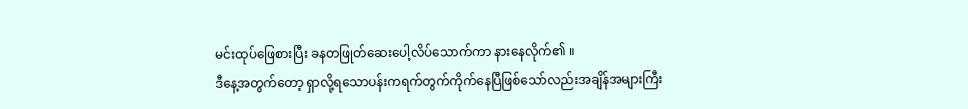မင်းထုပ်ဖြေစားပြီး ခနတဖြုတ်ဆေးပေါ့လိပ်သောက်ကာ နားနေလိုက်၏ ။
ဒီနေ့အတွက်တော့ ရှာလို့ရသောပန်းကရက်တွက်ကိုက်နေပြီဖြစ်သော်လည်းအချိန်အများကြီး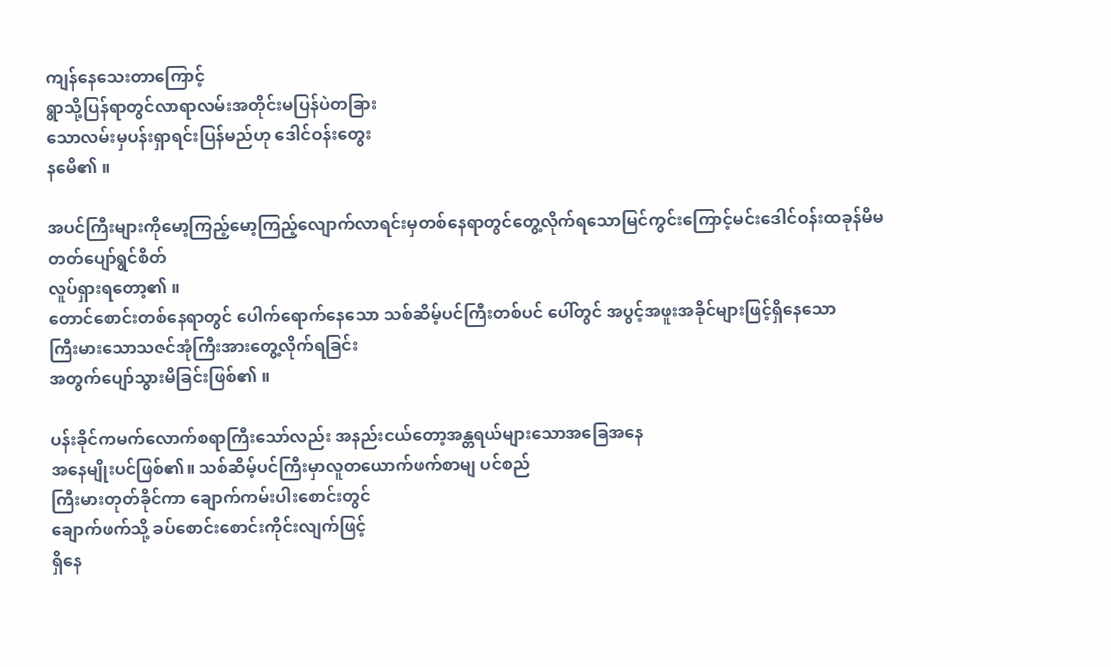ကျန်နေသေးတာကြောင့်
ရွာသို့ပြန်ရာတွင်လာရာလမ်းအတိုင်းမပြန်ပဲတခြား
သောလမ်းမှပန်းရှာရင်းပြန်မည်ဟု ဒေါင်ဝန်းတွေး
နမေိ၏ ။

အပင်ကြီးများကိုမော့ကြည့်မော့ကြည့်လျောက်လာရင်းမှတစ်နေရာတွင်တွေ့လိုက်ရသောမြင်ကွင်းကြောင့်မင်းဒေါင်ဝန်းထခုန်မိမတတ်ပျော်ရွင်စိတ်
လူပ်ရှားရတော့၏ ။
တောင်စောင်းတစ်နေရာတွင် ပေါက်ရောက်နေသော သစ်ဆိမ့်ပင်ကြီးတစ်ပင် ပေါ်တွင် အပွင့်အဖူးအခိုင်များဖြင့်ရှိနေသော
ကြီးမားသောသဇင်အုံကြီးအားတွေ့လိုက်ရခြင်း
အတွက်ပျော်သွားမိခြင်းဖြစ်၏ ။

ပန်းခိုင်ကမက်လောက်စရာကြီးသော်လည်း အနည်းငယ်တော့အန္တရယ်များသောအခြေအနေ
အနေမျိုးပင်ဖြစ်၏။ သစ်ဆိမ့်ပင်ကြီးမှာလူတယောက်ဖက်စာမျ ပင်စည်
ကြီးမားတုတ်ခိုင်ကာ ချောက်ကမ်းပါးစောင်းတွင်
ချောက်ဖက်သို့ ခပ်စောင်းစောင်းကိုင်းလျက်ဖြင့်
ရှိနေ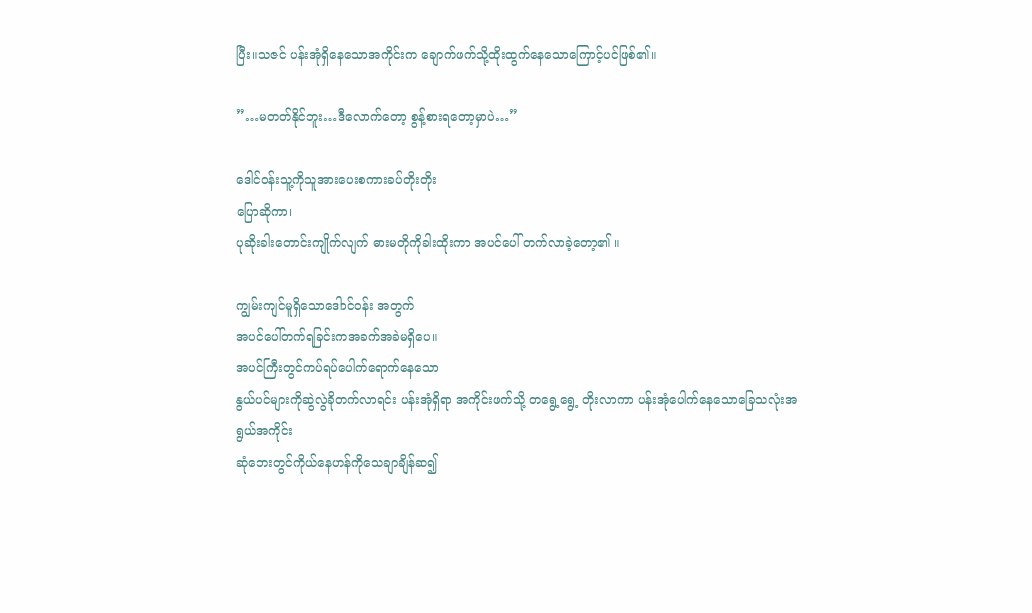ပြီး။သဇင် ပန်းအုံရှိနေသောအကိုင်းက ချောက်ဖက်သို့ထိုးထွက်နေသောကြောင့်ပင်ဖြစ်၏။

”…မတတ်နိုင်ဘူး…ဒီလောက်တော့ စွန့်စားရတော့မှာပဲ…”

ဒေါင်ဝန်းသူ့ကိုသူအားပေးစကားခပ်တိုးတိုး
ပြောဆိုကာ၊
ပုဆိုးခါးတောင်းကျိုက်လျက် ဓားမတိုကိုခါးထိုးကာ အပင်ပေါ် တက်လာခဲ့တော့၏ ။

ကျွမ်းကျင်မူရှိသောဒေါာင်ဝန်း အတွက်
အပင်ပေါ်တက်ရခြင်းကအခက်အခဲမရှိပေ။
အပင်ကြီးတွင်ကပ်ရပ်ပေါက်ရောက်နေသော
နွယ်ပင်များကိုဆွဲလွဲခိုတက်လာရင်း ပန်းအုံရှိရာ အကိုင်းဖက်သို့ တရွေ့ရွေ့ တိုးလာကာ ပန်းအုံပေါက်နေသောခြေသလုံးအရွယ်အကိုင်း
ဆုံဘေးတွင်ကိုယ်နေဟန်ကိုသေချာချိန်ဆ၍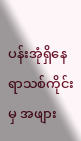ပန်းအုံရှိနေရာသစ်ကိုင်းမှ အဖျား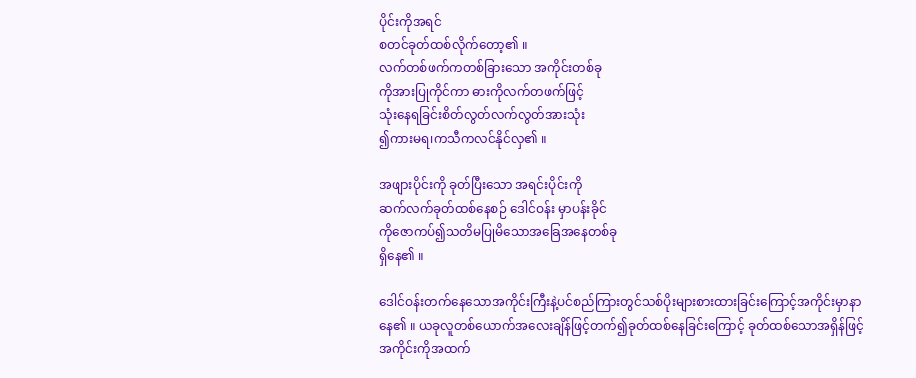ပိုင်းကိုအရင်
စတင်ခုတ်ထစ်လိုက်တော့၏ ။
လက်တစ်ဖက်ကတစ်ခြားသော အကိုင်းတစ်ခု
ကိုအားပြုကိုင်ကာ ဓားကိုလက်တဖက်ဖြင့်
သုံးနေရခြင်းစိတ်လွတ်လက်လွတ်အားသုံး
၍ကားမရ၊ကသီကလင်နိုင်လှ၏ ။

အဖျားပိုင်းကို ခုတ်ပြီးသော အရင်းပိုင်းကို
ဆက်လက်ခုတ်ထစ်နေစဉ် ဒေါင်ဝန်း မှာပန်းခိုင်
ကိုဇောကပ်၍သတိမပြုမိသောအခြေအနေတစ်ခု
ရှိနေ၏ ။

ဒေါင်ဝန်းတက်နေသောအကိုင်းကြီးနဲ့ပင်စည်ကြားတွင်သစ်ပိုးများစားထားခြင်းကြောင့်အကိုင်းမှာနာ
နေ၏ ။ ယခုလူတစ်ယောက်အလေးချိန်ဖြင့်တက်၍ခုတ်ထစ်နေခြင်းကြောင့် ခုတ်ထစ်သောအရှိန်ဖြင့်
အကိုင်းကိုအထက်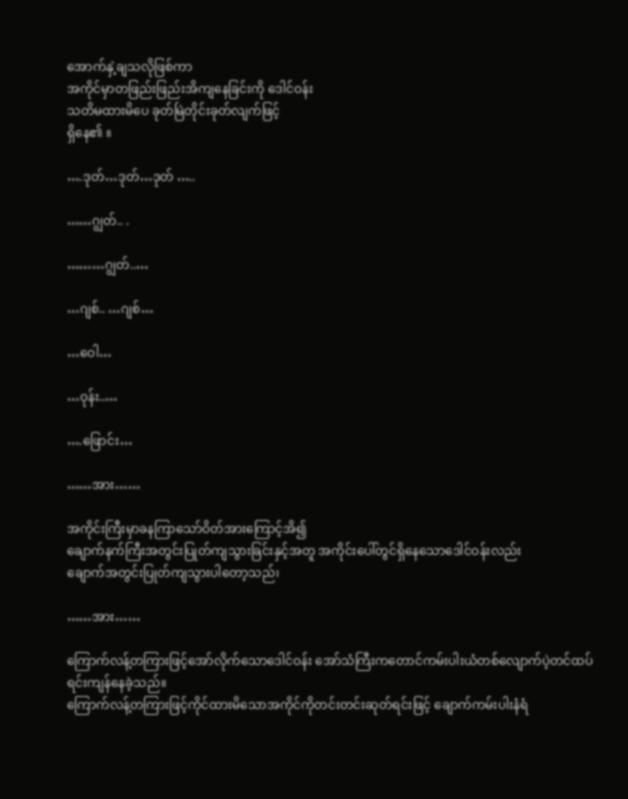အောက်နှဲ့ချသလိုဖြစ်ကာ
အကိုင်မှာတဖြည်းဖြည်းအိကျနေခြင်းကို ဒေါင်ဝန်း
သတိမထားမိပေ ခုတ်မြဲတိုင်းခုတ်လျက်ဖြင့်
ရှိနေ၏ ။

….ဒုတ်…ဒုတ်…ဒုတ် …..

……ဂျွတ်.. .

………ဂျွတ်..…

…ဂျစ်.. …ဂျစ်…

…ဝေါ…

…ဝုန်း..…

….ဖြောင်း…

……အား……

အကိုင်းကြီးမှာခနကြာသော်ဝိတ်အားကြောင့်အိ၍
ချောက်နက်ကြီးအတွင်းပြုတ်ကျသွားခြင်းနှင့်အတူ အကိုင်းပေါ်တွင်ရှိနေသောဒေါင်ဝန်းလည်း
ချောက်အတွင်းပြုတ်ကျသွားပါတော့သည်၊

……အား……

ကြောက်လန့်တကြားဖြင့်အော်လိုက်သောဒေါင်ဝန်း အော်သံကြီးကတောင်ကမ်းပါးယံတစ်လျောက်ပဲ့တင်ထပ်ရင်းကျန်နေခဲ့သည်။
ကြောက်လန့်တကြားဖြင့်ကိုင်ထားမိသောအကိုင်ကိုတင်းတင်းဆုတ်ရင်းဖြင့် ချောက်ကမ်းပါးနံရံ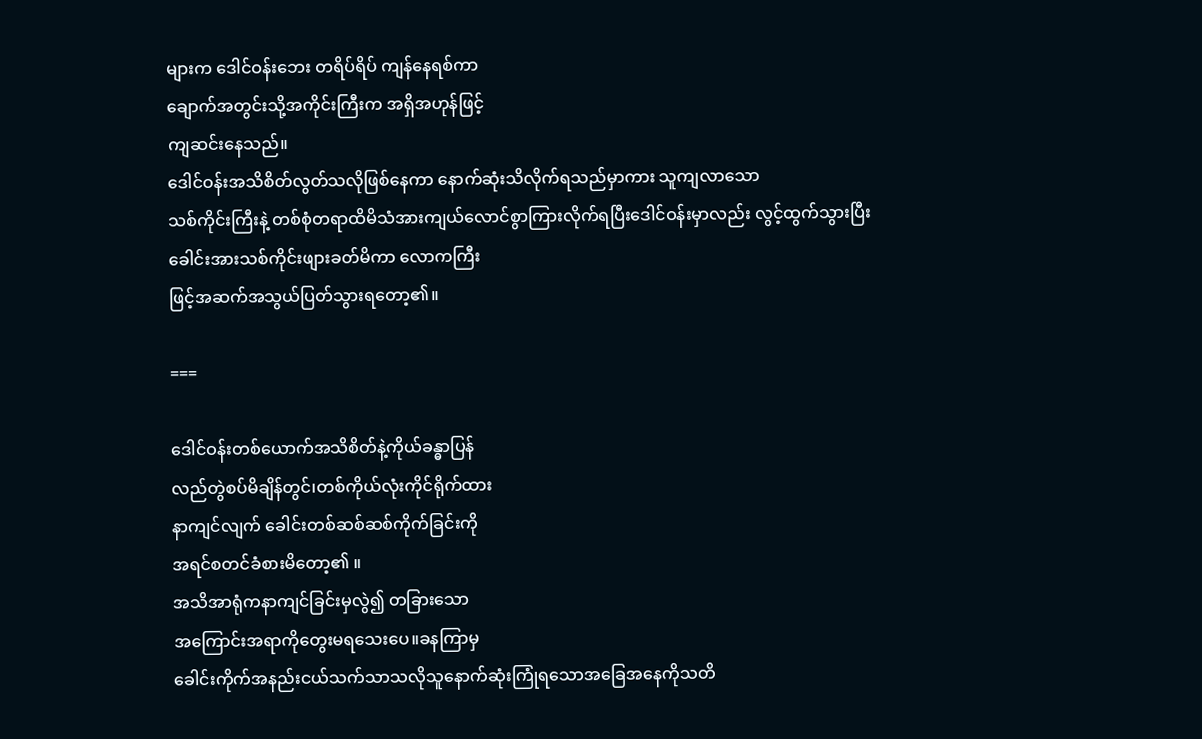များက ဒေါင်ဝန်းဘေး တရိပ်ရိပ် ကျန်နေရစ်ကာ
ချောက်အတွင်းသို့အကိုင်းကြီးက အရှိအဟုန်ဖြင့်
ကျဆင်းနေသည်။
ဒေါင်ဝန်းအသိစိတ်လွတ်သလိုဖြစ်နေကာ နောက်ဆုံးသိလိုက်ရသည်မှာကား သူကျလာသော
သစ်ကိုင်းကြီးနဲ့ တစ်စုံတရာထိမိသံအားကျယ်လောင်စွာကြားလိုက်ရပြီးဒေါင်ဝန်းမှာလည်း လွင့်ထွက်သွားပြီး
ခေါင်းအားသစ်ကိုင်းဖျားခတ်မိကာ လောကကြီး
ဖြင့်အဆက်အသွယ်ပြတ်သွားရတော့၏။

===

ဒေါင်ဝန်းတစ်ယောက်အသိစိတ်နဲ့ကိုယ်ခန္ဓာပြန်
လည်တွဲစပ်မိချိန်တွင်၊တစ်ကိုယ်လုံးကိုင်ရိုက်ထား
နာကျင်လျက် ခေါင်းတစ်ဆစ်ဆစ်ကိုက်ခြင်းကို
အရင်စတင်ခံစားမိတော့၏ ။
အသိအာရုံကနာကျင်ခြင်းမှလွဲ၍ တခြားသော
အကြောင်းအရာကိုတွေးမရသေးပေ။ခနကြာမှ
ခေါင်းကိုက်အနည်းငယ်သက်သာသလိုသူနောက်ဆုံးကြုံရသောအခြေအနေကိုသတိ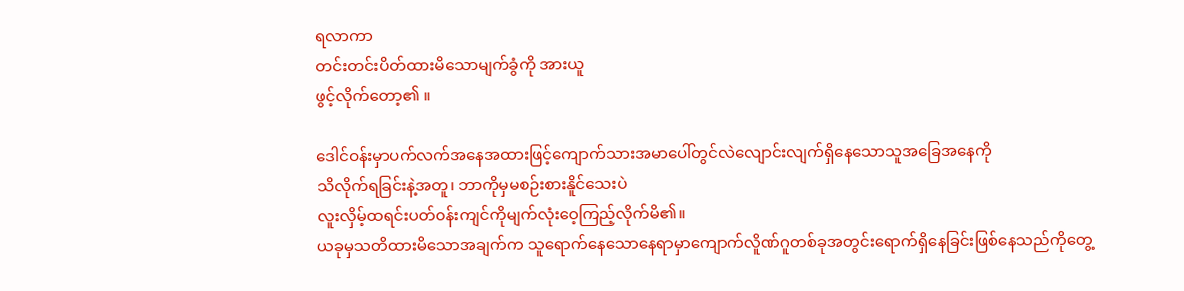ရလာကာ
တင်းတင်းပိတ်ထားမိသောမျက်ခွံကို အားယူ
ဖွင့်လိုက်တော့၏ ။

ဒေါင်ဝန်းမှာပက်လက်အနေအထားဖြင့်ကျောက်သားအမာပေါ်တွင်လဲလျောင်းလျက်ရှိနေသောသူအခြေအနေကို
သိလိုက်ရခြင်းနဲ့အတူ၊ ဘာကိုမှမစဉ်းစားနိူင်သေးပဲ
လူးလှိမ့်ထရင်းပတ်၀န်းကျင်ကိုမျက်လုံးဝေ့ကြည့်လိုက်မိ၏။
ယခုမှသတိထားမိသောအချက်က သူရောက်နေသောနေရာမှာကျောက်လိူဏ်ဂူတစ်ခုအတွင်းရောက်ရှိနေခြင်းဖြစ်နေသည်ကိုတွေ့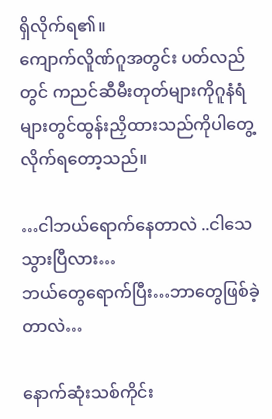ရှိလိုက်ရ၏။
ကျောက်လိူဏ်ဂူအတွင်း ပတ်လည်တွင် ကညင်ဆီမီးတုတ်များကိုဂူနံရံများတွင်ထွန်းညှိထားသည်ကိုပါတွေ့လိုက်ရတော့သည်။

…ငါဘယ်ရောက်နေတာလဲ ..ငါသေသွားပြီလား…
ဘယ်တွေရောက်ပြီး…ဘာတွေဖြစ်ခဲ့တာလဲ…

နောက်ဆုံးသစ်ကိုင်း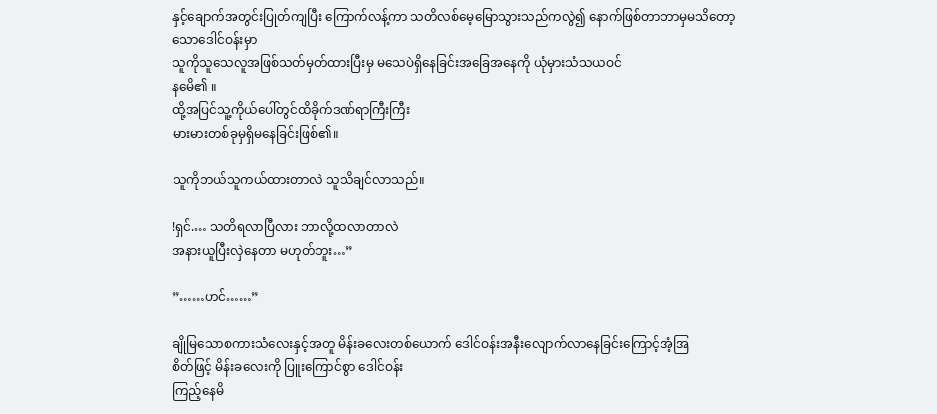နှင့်ချောက်အတွင်းပြုတ်ကျပြီး ကြောက်လန့်ကာ သတိလစ်မေ့မြောသွားသည်ကလွဲ၍ နောက်ဖြစ်တာဘာမှမသိတော့ သောဒေါင်ဝန်းမှာ
သူကိုသူသေလူအဖြစ်သတ်မှတ်ထားပြီးမှ မသေပဲရှိနေခြင်းအခြေအနေကို ယုံမှားသံသယဝင်
နမေိ၏ ။
ထို့အပြင်သူ့ကိုယ်ပေါ်တွင်ထိခိုက်ဒဏ်ရာကြီးကြီး
မားမားတစ်ခုမှရှိမနေခြင်းဖြစ်၏။

သူကိုဘယ်သူကယ်ထားတာလဲ သူသိချင်လာသည်။

!ရှင်.… သတိရလာပြီလား ဘာလို့ထလာတာလဲ
အနားယူပြီးလှဲနေတာ မဟုတ်ဘူး…”

”……ဟင်……”

ချိုမြသောစကားသံလေးနှင့်အတူ မိန်းခလေးတစ်ယောက် ဒေါင်ဝန်းအနီးလျောက်လာနေခြင်းကြောင့်အံ့အြ
စိတ်ဖြင့် မိန်းခလေးကို ပြူးကြောင်စွာ ဒေါင်ဝန်း
ကြည့်နေမိ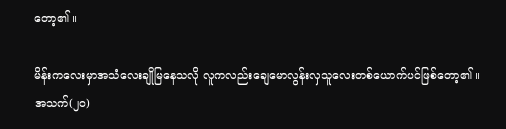တော့၏ ။

မိန်းကလေးမှာအသံလေးချိုမြနေသလို လူကလည်းချေမောလွန်းလှသူလေးတစ်ယောက်ပင်ဖြစ်တော့၏ ။
အသက်(၂၀)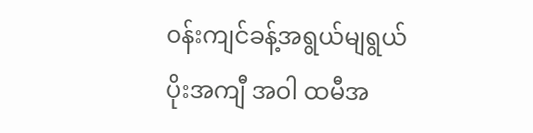၀န်းကျင်ခန့်အရွယ်မျရွယ်
ပိုးအကျီ အဝါ ထမီအ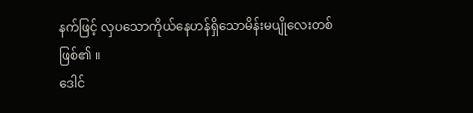နက်ဖြင့် လှပသောကိုယ်နေဟန်ရှိသောမိန်းမပျိုလေးတစ်
ဖြစ်၏ ။
ဒေါင်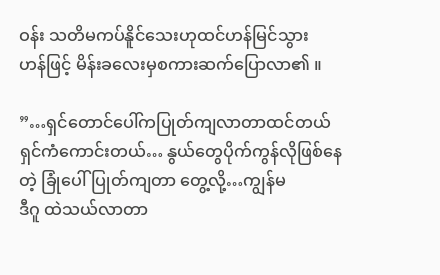ဝန်း သတိမကပ်နိူင်သေးဟုထင်ဟန်မြင်သွား
ဟန်ဖြင့် မိန်းခလေးမှစကားဆက်ပြောလာ၏ ။

”…ရှင်တောင်ပေါ်ကပြုတ်ကျလာတာထင်တယ် ရှင်ကံကောင်းတယ်… နွယ်တွေပိုက်ကွန်လိုဖြစ်နေတဲ့ ခြုံပေါ်ပြုတ်ကျတာ တွေ့လို့…ကျွန်မ
ဒီဂူ ထဲသယ်လာတာ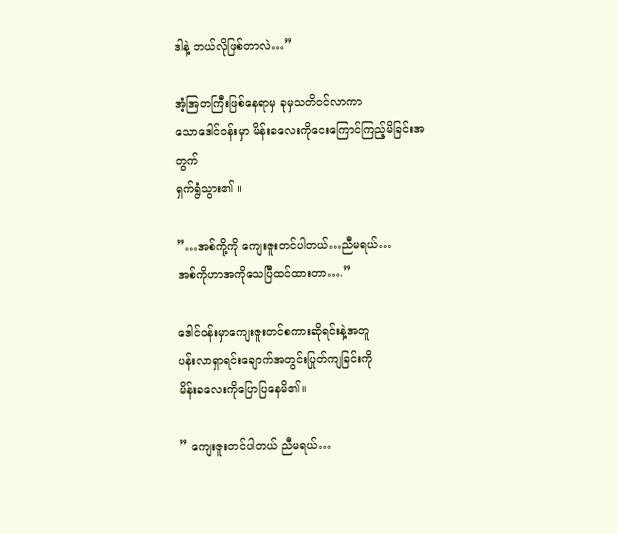ဒါနဲ့ ဘယ်လိုဖြစ်တာလဲ…”

အံ့အြတကြီးဖြစ်နေရာမှ ခုမှသတိ၀င်လာကာ
သောဒေါင်ဝန်းမှာ မိန်းခလေးကိုငေးကြောင်ကြည့်မိခြင်းအတွက်
ရှက်ရွံသွား၏ ။

”…အစ်ကို့ကို ကျေးဇူးတင်ပါတယ်…ညီမရယ်…
အစ်ကိုဟာအကိုသေပြီထင်ထားတာ….”

ဒေါင်ဝန်းမှာကျေးဇူးတင်စကားဆိုရင်းနဲ့အတူ
ပန်းလာရှာရင်းချောက်အတွင်းပြုတ်ကျခြင်းကို
မိန်းခလေးကိုပြောပြနေမိ၏။

” ကျေးဇူးတင်ပါတယ် ညီမရယ်…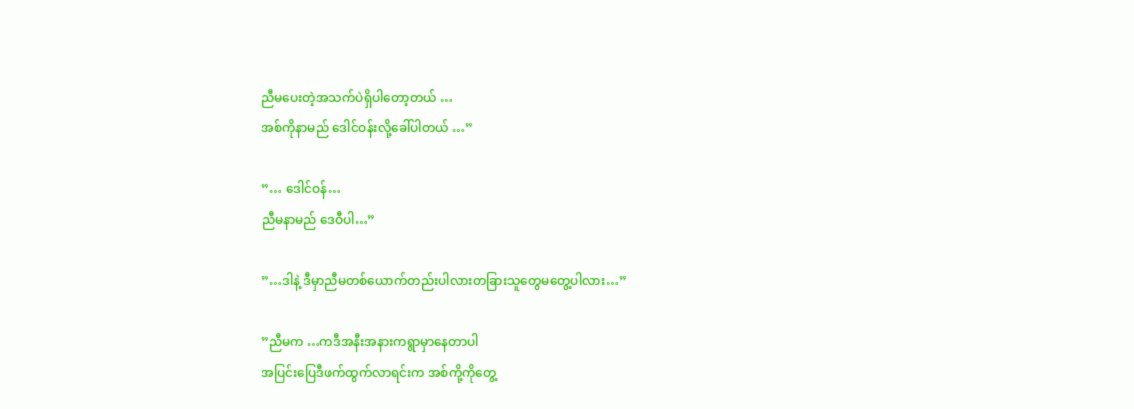ညီမပေးတဲ့အသက်ပဲရှိပါတော့တယ် …
အစ်ကိုနာမည် ဒေါင်ဝန်းလို့ခေါ်ပါတယ် …”

”… ဒေါင်ဝန်…
ညီမနာမည် ဒေဝီပါ…”

”…ဒါနဲ့ ဒီမှာညီမတစ်ယောက်တည်းပါလားတခြားသူတွေမတွေ့ပါလား…”

”ညီမက …ကဒီအနီးအနားကရွာမှာနေတာပါ
အပြင်းပြေဒီဖက်ထွက်လာရင်းက အစ်ကို့ကိုတွေ့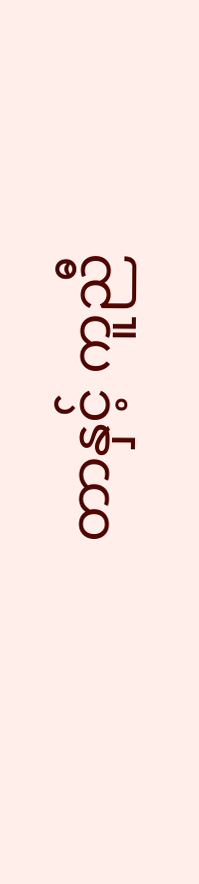တာနှင့် ကူညီ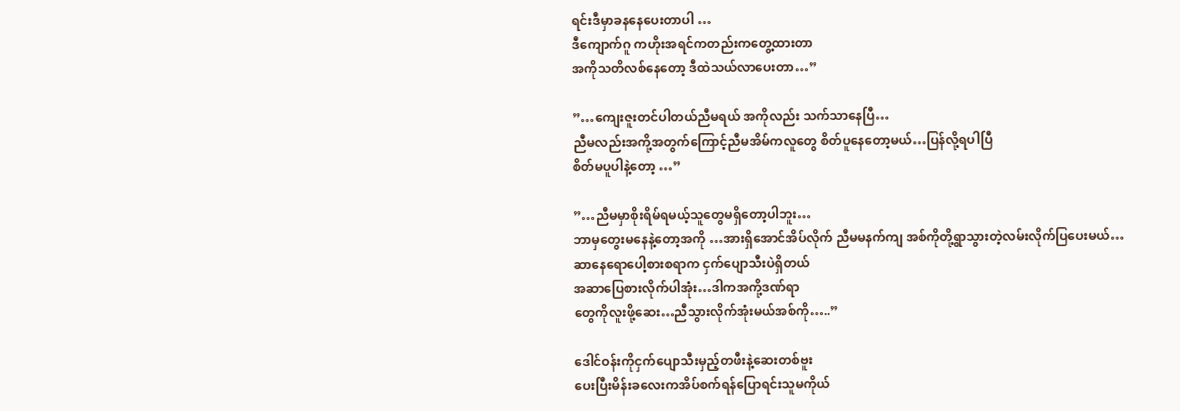ရင်းဒီမှာခနနေပေးတာပါ …
ဒီကျောက်ဂူ ကဟိုးအရင်ကတည်းကတွေ့ထားတာ
အကိုသတိလစ်နေတော့ ဒီထဲသယ်လာပေးတာ…”

”…ကျေးဇူးတင်ပါတယ်ညီမရယ် အကိုလည်း သက်သာနေပြီ…
ညီမလည်းအကို့အတွက်ကြောင့်ညီမအိမ်ကလူတွေ စိတ်ပူနေတော့မယ်…ပြန်လို့ရပါပြီ
စိတ်မပူပါနဲ့တော့ …”

”…ညီမမှာစိုးရိမ်ရမယ့်သူတွေမရှိတော့ပါဘူး…
ဘာမှတွေးမနေနဲ့တော့အကို …အားရှိအောင်အိပ်လိုက် ညီမမနက်ကျ အစ်ကိုတို့ရွာသွားတဲ့လမ်းလိုက်ပြပေးမယ်…
ဆာနေရောပေါ့စားစရာက ငှက်ပျောသီးပဲရှိတယ်
အဆာပြေစားလိုက်ပါအုံး…ဒါကအကို့ဒဏ်ရာ
တွေကိုလူးဖို့ဆေး…ညီသွားလိုက်အုံးမယ်အစ်ကို…..”

ဒေါင်ဝန်းကိုငှက်ပျောသီးမှည့်တဖီးနဲ့ဆေးတစ်ဗူး
ပေးပြီးမိန်းခလေးကအိပ်စက်ရန်ပြောရင်းသူမကိုယ်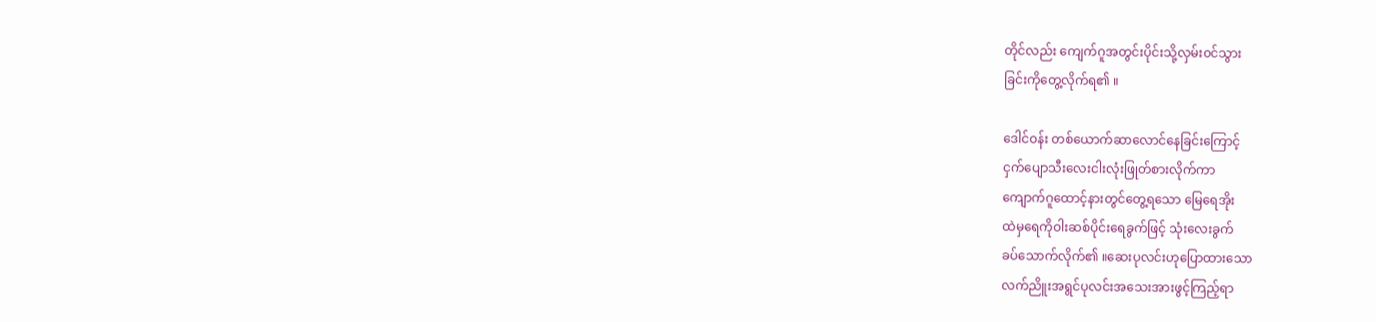တိုင်လည်း ကျေက်ဂူအတွင်းပိုင်းသို့လှမ်း၀င်သွား
ခြင်းကိုတွေ့လိုက်ရ၏ ။

ဒေါင်ဝန်း တစ်ယောက်ဆာလောင်နေခြင်းကြောင့်
ငှက်ပျောသီးလေးငါးလုံးဖြုတ်စားလိုက်ကာ
ကျောက်ဂူထောင့်နားတွင်တွေ့ရသော မြေရေအိုး
ထဲမှရေကိုဝါးဆစ်ပိုင်းရေခွက်ဖြင့် သုံးလေးခွက်
ခပ်သောက်လိုက်၏ ။ဆေးပုလင်းဟုပြောထားသော
လက်ညိူးအရွင်ပုလင်းအသေးအားဖွင့်ကြည့်ရာ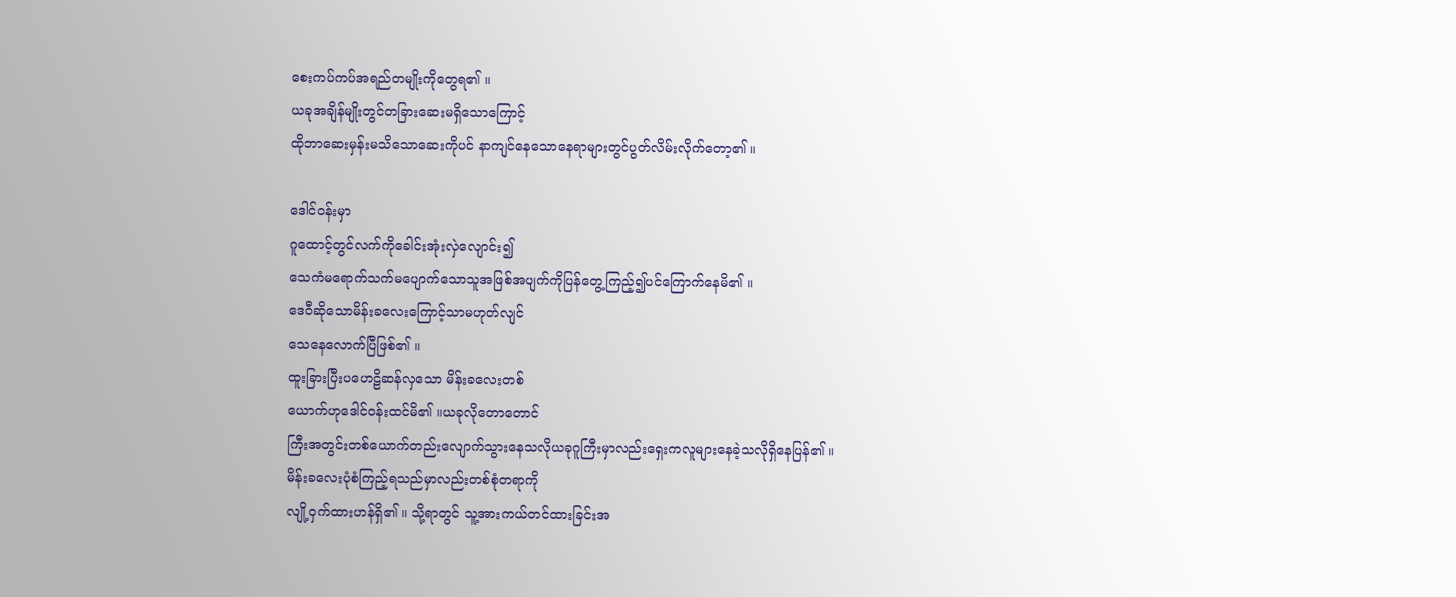စေးကပ်ကပ်အရည်တမျိုးကိုတွေရ၏ ။
ယခုအချိန်မျိုးတွင်တခြားဆေးမရှိသောကြောင့်
ထိုဘာဆေးမှန်းမသိသောဆေးကိုပင် နာကျင်နေသောနေရာများတွင်ပွတ်လိမ်းလိုက်တော့၏ ။

ဒေါင်ဝန်းမှာ
ဂူထောင့်တွင်လက်ကိုခေါင်းအုံးလှဲလျောင်း၍
သေကံမရောက်သက်မပျောက်သောသူအဖြစ်အပျက်ကိုပြန်တွေ့ကြည့်၍ပင်ကြောက်နေမိ၏ ။
ဒေဝီဆိုသောမိန်းခလေးကြောင့်သာမဟုတ်လျင်
သေနေလောက်ပြီဖြစ်၏ ။
ထူးခြားပြီးပဟေဠိဆန်လှသော မိန်းခလေးတစ်
ယောက်ဟုဒေါင်ဝန်းထင်မိ၏ ။ယခုလိုတောတောင်
ကြီးအတွင်းတစ်ယောက်တည်းလျောက်သွားနေသလိုယခုဂူကြီးမှာလည်းရှေးကလူများနေခဲ့သလိုရှိနေပြန်၏ ။
မိန်းခလေးပုံစံကြည့်ရသည်မှာလည်းတစ်စုံတရာကို
လျို့ဝှက်ထားဟန်ရှိ၏ ။ သို့ရာတွင် သူ့အားကယ်တင်ထားခြင်းအ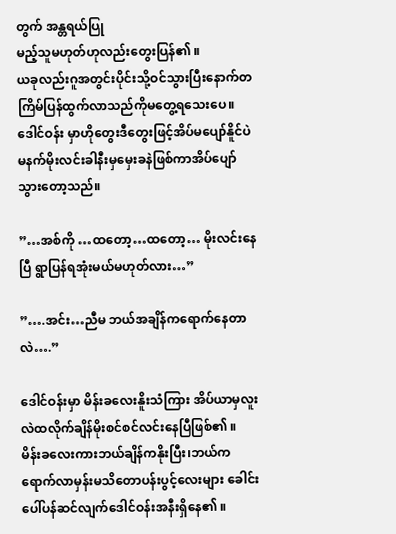တွက် အန္တရယ်ပြု
မည့်သူမဟုတ်ဟုလည်းတွေးပြန်၏ ။
ယခုလည်းဂူအတွင်းပိုင်းသို့ဝင်သွားပြီးနောက်တကြိမ်ပြန်ထွက်လာသည်ကိုမတွေ့ရသေးပေ။
ဒေါင်ဝန်း မှာဟိုတွေးဒီတွေးဖြင့်အိပ်မပျော်နိူင်ပဲမနက်မိုးလင်းခါနီးမှမှေးခနဲဖြစ်ကာအိပ်ပျော်သွားတော့သည်။

”…အစ်ကို …ထတော့…ထတော့… မိုးလင်းနေပြီ ရွာပြန်ရအုံးမယ်မဟုတ်လား…”

”….အင်း…ညီမ ဘယ်အချိန်ကရောက်နေတာလဲ….”

ဒေါင်ဝန်းမှာ မိန်းခလေးနိူးသံကြား အိပ်ယာမှလူးလဲထလိုက်ချိန်မိုးစင်စင်လင်းနေပြီဖြစ်၏ ။
မိန်းခလေးကားဘယ်ချိန်ကနိုးပြီး၊ဘယ်ကရောက်လာမှန်းမသိတောပန်းပွင့်လေးများ ခေါင်းပေါ်ပန်ဆင်လျက်ဒေါင်ဝန်းအနီးရှိနေ၏ ။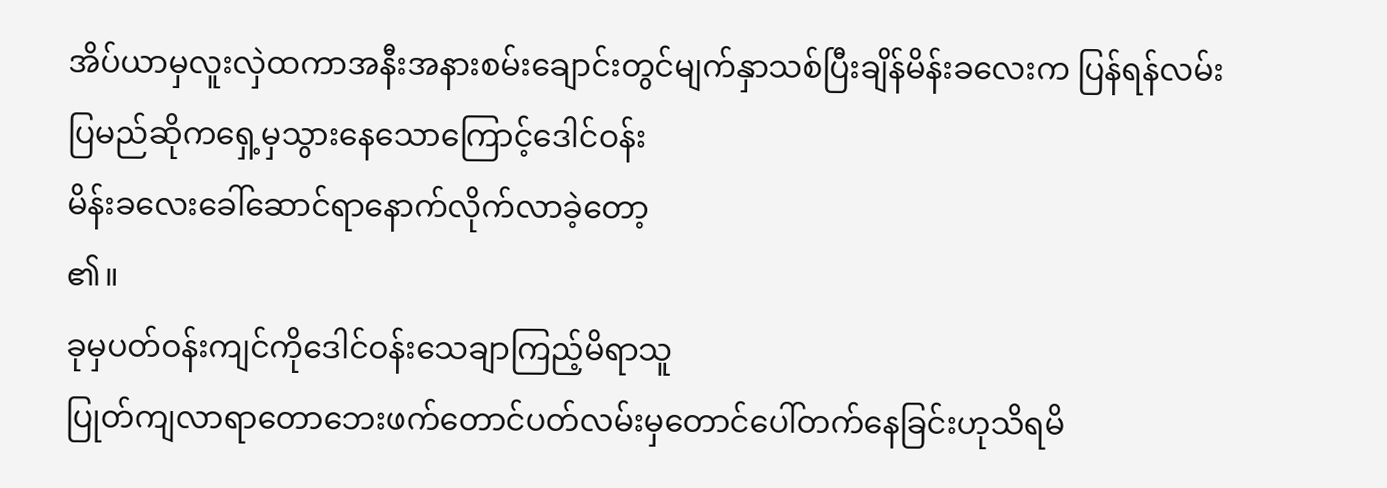အိပ်ယာမှလူးလှဲထကာအနီးအနားစမ်းချောင်းတွင်မျက်နှာသစ်ပြီးချိန်မိန်းခလေးက ပြန်ရန်လမ်း
ပြမည်ဆိုကရှေ့မှသွားနေသောကြောင့်ဒေါင်ဝန်း
မိန်းခလေးခေါ်ဆောင်ရာနောက်လိုက်လာခဲ့တော့
၏။
ခုမှပတ်ဝန်းကျင်ကိုဒေါင်ဝန်းသေချာကြည့်မိရာသူ
ပြုတ်ကျလာရာတောဘေးဖက်တောင်ပတ်လမ်းမှတောင်ပေါ်တက်နေခြင်းဟုသိရမိ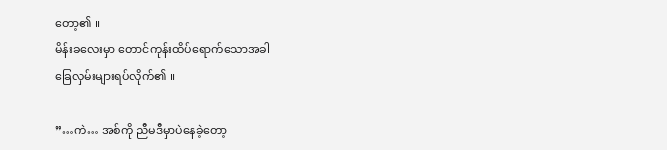တော့၏ ။
မိန်းခလေးမှာ တောင်ကုန်းထိပ်ရောက်သောအခါ
ခြေလှမ်းများရပ်လိုက်၏ ။

”…ကဲ… အစ်ကို ညီမဒီမှာပဲနေခဲ့တော့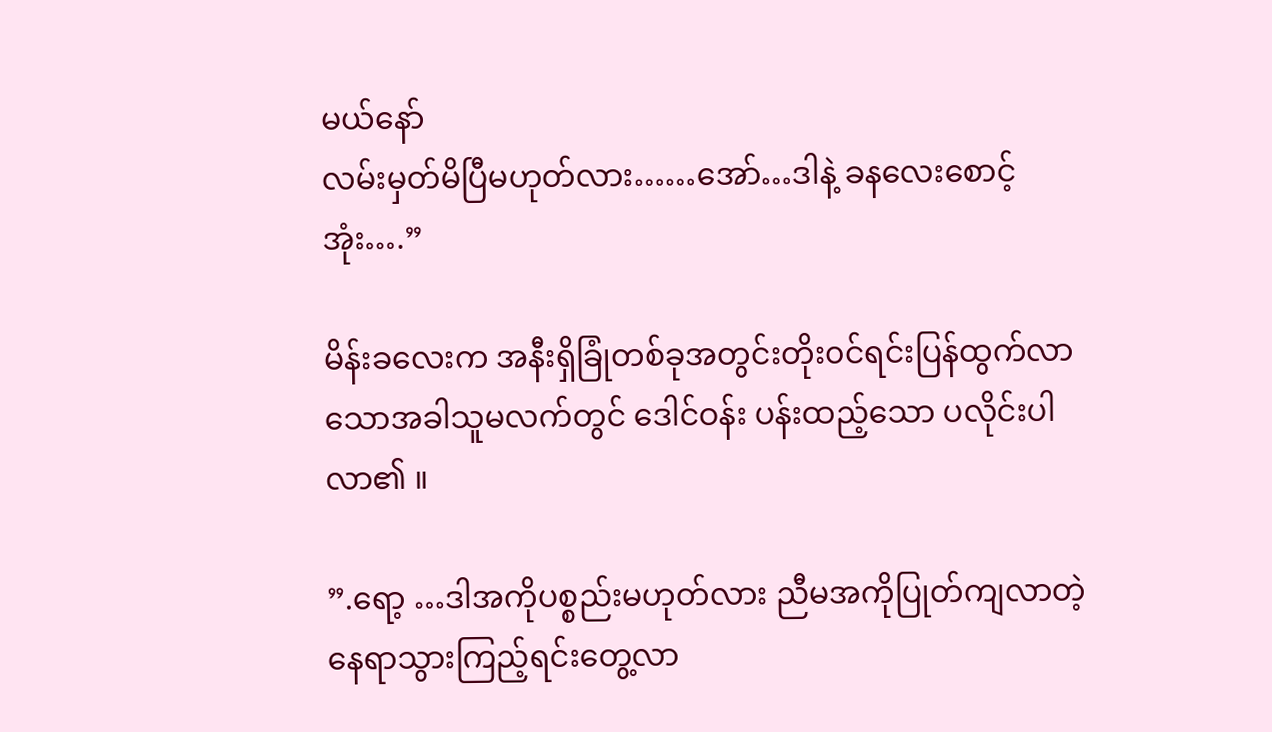မယ်နော်
လမ်းမှတ်မိပြီမဟုတ်လား……အော်…ဒါနဲ့ ခနလေးစောင့်အုံး….”

မိန်းခလေးက အနီးရှိခြုံတစ်ခုအတွင်းတိုး၀င်ရင်းပြန်ထွက်လာသောအခါသူမလက်တွင် ဒေါင်ဝန်း ပန်းထည့်သော ပလိုင်းပါလာ၏ ။

”.ရော့ …ဒါအကိုပစ္စည်းမဟုတ်လား ညီမအကိုပြုတ်ကျလာတဲ့နေရာသွားကြည့်ရင်းတွေ့လာ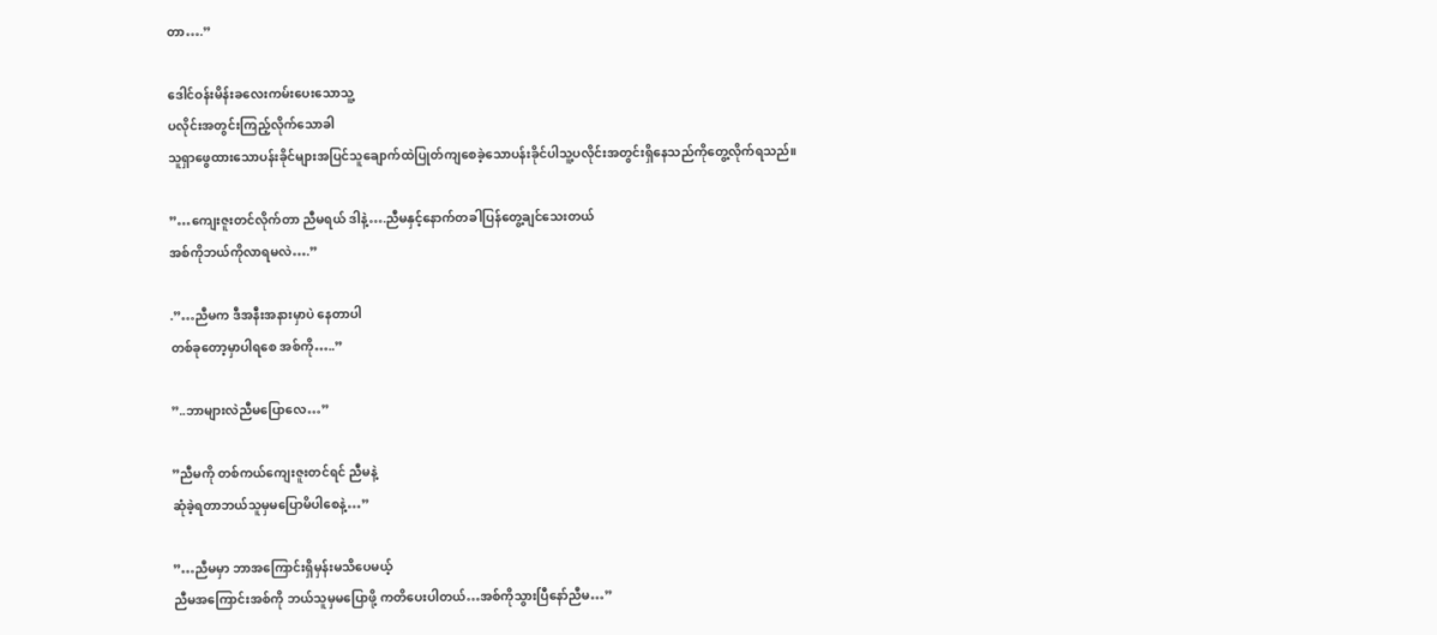တာ….”

ဒေါင်ဝန်းမိန်းခလေးကမ်းပေးသောသူ့
ပလိုင်းအတွင်းကြည့်လိုက်သောခါ
သူရှာဖွေထားသောပန်းခိုင်များအပြင်သူချောက်ထဲပြုတ်ကျစေခဲ့သောပန်းခိုင်ပါသူ့ပလိုင်းအတွင်းရှိနေသည်ကိုတွေ့လိုက်ရသည်။

”…ကျေးဇူးတင်လိုက်တာ ညီမရယ် ဒါနဲ့….ညီမနှင့်နောက်တခါပြန်တွေ့ချင်သေးတယ်
အစ်ကိုဘယ်ကိုလာရမလဲ….”

.”…ညီမက ဒီအနီးအနားမှာပဲ နေတာပါ
တစ်ခုတော့မှာပါရစေ အစ်ကို…..”

”..ဘာများလဲညီမပြောလေ…”

”ညီမကို တစ်ကယ်ကျေးဇူးတင်ရင် ညီမနဲ့
ဆုံခဲ့ရတာဘယ်သူမှမပြောမိပါစေနဲ့…”

”…ညီမမှာ ဘာအကြောင်းရှိမှန်းမသိပေမယ့်
ညီမအကြောင်းအစ်ကို ဘယ်သူမှမပြောဖို့ ကတိပေးပါတယ်…အစ်ကိုသွားပြီနော်ညီမ…”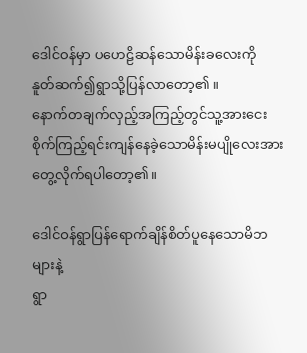ဒေါင်ဝန်မှာ ပဟေဠိဆန်သောမိန်းခလေးကို
နူတ်ဆက်၍ရွာသို့ပြန်လာတော့၏ ။
နောက်တချက်လှည့်အကြည့်တွင်သူ့အားငေးစိုက်ကြည့်ရင်းကျန်နေခဲ့သောမိန်းမပျိုလေးအားတွေ့လိုက်ရပါတော့၏။

ဒေါင်ဝန်ရွာပြန်ရောက်ချိန်စိတ်ပူနေသောမိဘများနဲ့
ရွာ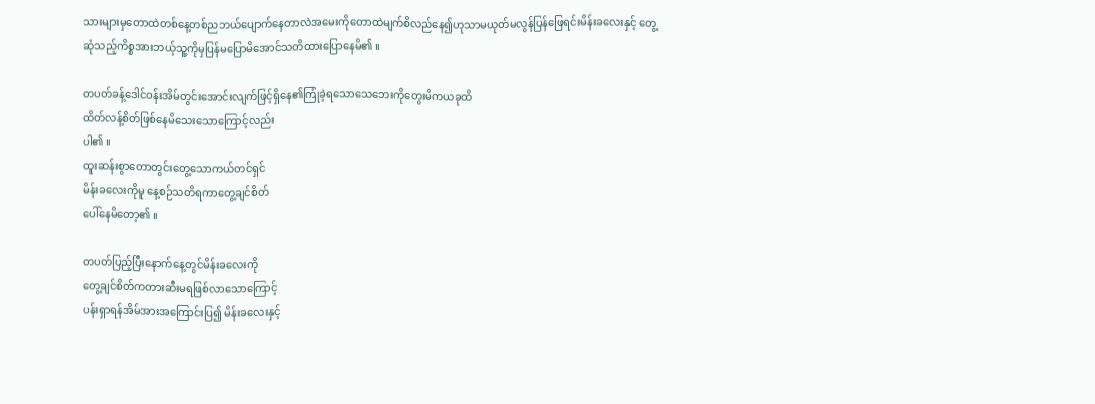သားများမှတောထဲတစ်နေ့တစ်ညဘယ်ပျောက်နေတာလဲအမေးကိုတောထဲမျက်စိလည်နေ၍ဟုသာမယုတ်မလွန်ပြန်ဖြေရင်းမိန်းခလေးနှင့် တွေ့ဆုံသည့်ကိစ္စအားဘယ့်သူ့ကိုမှပြန်မပြောမိအောင်သတိထားပြောနေမိ၏ ။

တပတ်ခန့်ဒေါင်ဝန်းအိမ်တွင်းအောင်းလျက်ဖြင့်ရှိနေ၏ကြုံခဲ့ရသောသေဘေးကိုတွေးမိကယခုထိ
ထိတ်လန့်စိတ်ဖြစ်နေမိသေးသောကြောင့်လည်း
ပါ၏ ။
ထူးဆန်းစွာတောတွင်းတွေ့သောကယ်တင်ရှင်
မိန်းခလေးကိုမူ နေ့စဉ်သတိရကာတွေ့ချင်စိတ်
ပေါ်နေမိတော့၏ ။

တပတ်ပြည့်ပြီးနောက်နေ့တွင်မိန်းခလေးကို
တွေ့ချင်စိတ်ကတားဆီးမရဖြစ်လာသောကြောင့်
ပန်းရှာရန်အိမ်အားအကြောင်းပြ၍ မိန်းခလေးနှင့်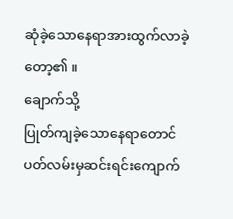ဆုံခဲ့သောနေရာအားထွက်လာခဲ့
တော့၏ ။
ချောက်သို့
ပြုတ်ကျခဲ့သောနေရာတောင်ပတ်လမ်းမှဆင်းရင်းကျောက်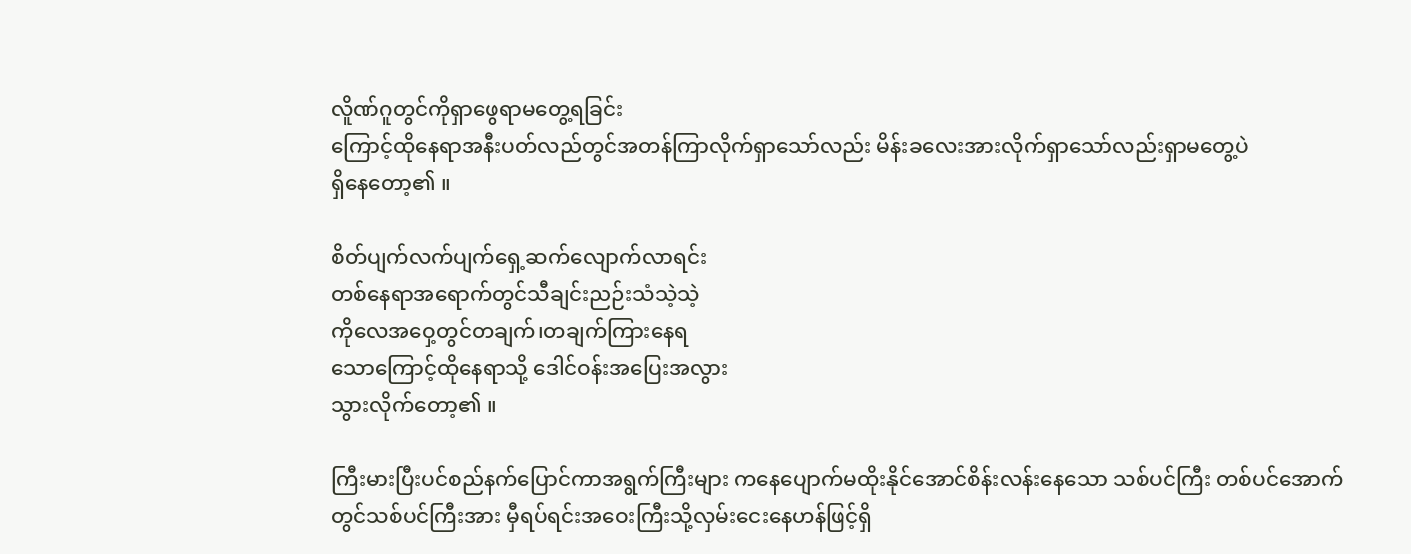လိူဏ်ဂူတွင်ကိုရှာဖွေရာမတွေ့ရခြင်း
ကြောင့်ထိုနေရာအနီးပတ်လည်တွင်အတန်ကြာလိုက်ရှာသော်လည်း မိန်းခလေးအားလိုက်ရှာသော်လည်းရှာမတွေ့ပဲ
ရှိနေတော့၏ ။

စိတ်ပျက်လက်ပျက်ရှေ့ဆက်လျောက်လာရင်း
တစ်နေရာအရောက်တွင်သီချင်းညဉ်းသံသဲ့သဲ့
ကိုလေအဝှေ့တွင်တချက်၊တချက်ကြားနေရ
သောကြောင့်ထိုနေရာသို့ ဒေါင်ဝန်းအပြေးအလွား
သွားလိုက်တော့၏ ။

ကြီးမားပြီးပင်စည်နက်ပြောင်ကာအရွက်ကြီးများ ကနေပျောက်မထိုးနိုင်အောင်စိန်းလန်းနေသော သစ်ပင်ကြီး တစ်ပင်အောက်တွင်သစ်ပင်ကြီးအား မှီရပ်ရင်းအဝေးကြီးသို့လှမ်းငေးနေဟန်ဖြင့်ရှိ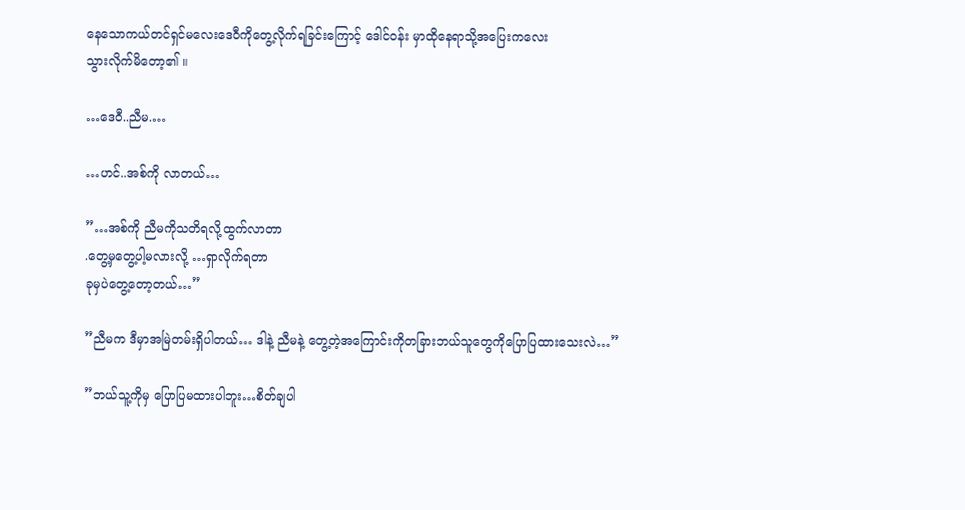နေသောကယ်တင်ရှင်မလေးဒေဝီကိုတွေ့လိုက်ရခြင်းကြောင့် ဒေါင်ဝန်း မှာထိုနေရာသို့အပြေးကလေး
သွားလိုက်မိတော့၏ ။

…ဒေဝီ..ညီမ.…

…ဟင်..အစ်ကို လာတယ်…

”…အစ်ကို ညီမကိုသတိရလို့ထွက်လာတာ
.တွေ့မှတွေ့ပါ့မလားလို့ …ရှာလိုက်ရတာ
ခုမှပဲတွေ့တော့တယ်…”

”ညီမက ဒီမှာအမြဲတမ်းရှိပါတယ်… ဒါနဲ့ ညီမနဲ့ တွေ့တဲ့အကြောင်းကိုတခြားဘယ်သူတွေကိုပြောပြထားသေးလဲ…”

”ဘယ်သူ့ကိုမှ ပြောပြမထားပါဘူး…စိတ်ချပါ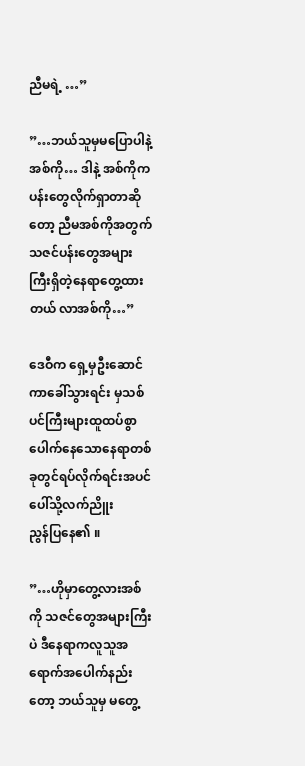ညီမရဲ့ …”

”…ဘယ်သူမှမပြောပါနဲ့အစ်ကို… ဒါနဲ့ အစ်ကိုက ပန်းတွေလိုက်ရှာတာဆိုတော့ ညီမအစ်ကိုအတွက် သဇင်ပန်းတွေအများကြီးရှိတဲ့နေရာတွေ့ထားတယ် လာအစ်ကို…”

ဒေဝီက ရှေ့မှဦးဆောင်ကာခေါ်သွားရင်း မှသစ်ပင်ကြီးများထူထပ်စွာပေါက်နေသောနေရာတစ်ခုတွင်ရပ်လိုက်ရင်းအပင်ပေါ်သို့လက်ညိူး
ညွန်ပြနေ၏ ။

”…ဟိုမှာတွေ့လားအစ်ကို သဇင်တွေအများကြီးပဲ ဒီနေရာကလူသူအရောက်အပေါက်နည်းတော့ ဘယ်သူမှ မတွေ့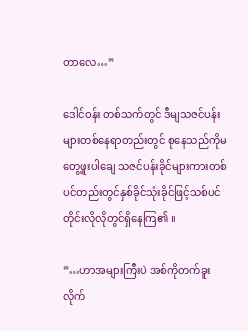တာလေ…”

ဒေါင်ဝန်း တစ်သက်တွင် ဒီမျသဇင်ပန်းများတစ်နေရာတည်းတွင် စုနေသည်ကိုမတွေ့ဖူးပါချေ သဇင်ပန်းခိုင်များကားတစ်ပင်တည်းတွင်နှစ်ခိုင်သုံးခိုင်ဖြင့်သစ်ပင်တိုင်းလိုလိုတွင်ရှိနေကြ၏ ။

”…ဟာအများကြီးပဲ အစ်ကိုတက်ခူးလိုက်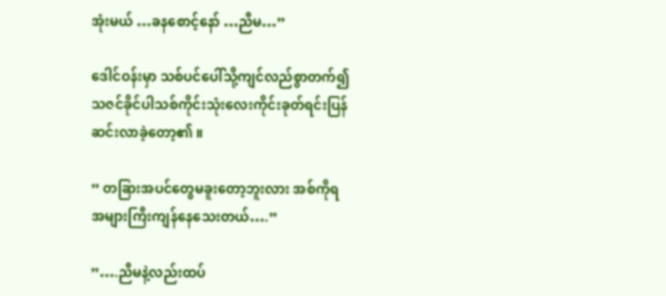အုံးမယ် …ခနစောင့်နော် …ညီမ…”

ဒေါင်ဝန်းမှာ သစ်ပင်ပေါ်သို့ကျင်လည်စွာတက်၍ သဇင်ခိုင်ပါသစ်ကိုင်းသုံးလေးကိုင်းခုတ်ရင်းပြန်ဆင်းလာခဲ့တော့၏ ။

” တခြားအပင်တွေမခူးတော့ဘူးလား အစ်ကိုရ
အများကြီးကျန်နေသေးတယ်….”

”….ညီမနဲ့လည်းထပ်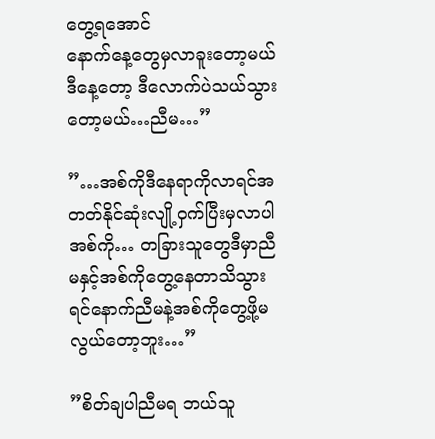တွေ့ရအောင်
နောက်နေ့တွေမှလာခူးတော့မယ် ဒီနေ့တော့ ဒီလောက်ပဲသယ်သွားတော့မယ်…ညီမ…”

”…အစ်ကိုဒီနေရာကိုလာရင်အတတ်နိုင်ဆုံးလျို့ဝှက်ပြီးမှလာပါအစ်ကို… တခြားသူတွေဒီမှာညီမနှင့်အစ်ကိုတွေ့နေတာသိသွားရင်နောက်ညီမနဲ့အစ်ကိုတွေ့ဖို့မလွယ်တော့ဘူး…”

”စိတ်ချပါညီမရ ဘယ်သူ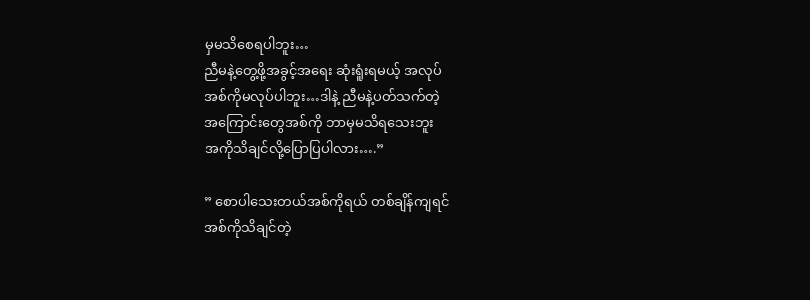မှမသိစေရပါဘူး…
ညီမနဲ့တွေ့ဖို့အခွင့်အရေး ဆုံးရူံးရမယ့် အလုပ်
အစ်ကိုမလုပ်ပါဘူး…ဒါနဲ့ ညီမနဲ့ပတ်သက်တဲ့
အကြောင်းတွေအစ်ကို ဘာမှမသိရသေးဘူး
အကိုသိချင်လို့ပြောပြပါလား….”

” စောပါသေးတယ်အစ်ကိုရယ် တစ်ချိန်ကျရင်
အစ်ကိုသိချင်တဲ့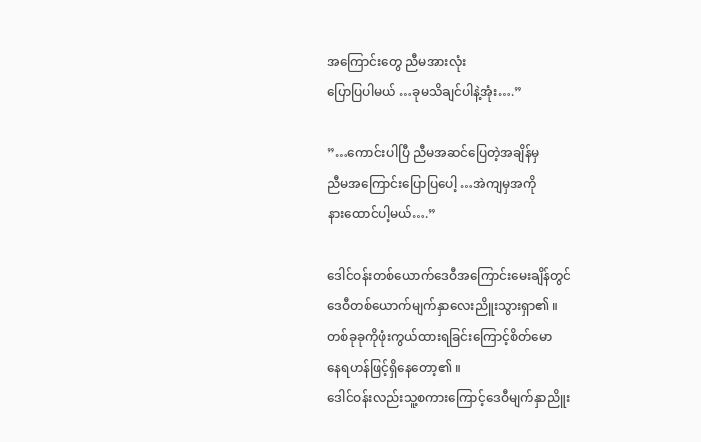အကြောင်းတွေ ညီမအားလုံး
ပြောပြပါမယ် …ခုမသိချင်ပါနဲ့အုံး….”

”…ကောင်းပါပြီ ညီမအဆင်ပြေတဲ့အချိန်မှ
ညီမအကြောင်းပြောပြပေါ့ …အဲကျမှအကို
နားထောင်ပါ့မယ်….”

ဒေါင်ဝန်းတစ်ယောက်ဒေဝီအကြောင်းမေးချိန်တွင်
ဒေဝီတစ်ယောက်မျက်နှာလေးညိူးသွားရှာ၏ ။
တစ်ခုခုကိုဖုံးကွယ်ထားရခြင်းကြောင့်စိတ်မော
နေရဟန်ဖြင့်ရှိနေတော့၏ ။
ဒေါင်ဝန်းလည်းသူ့စကားကြောင့်ဒေဝီမျက်နှာညိူး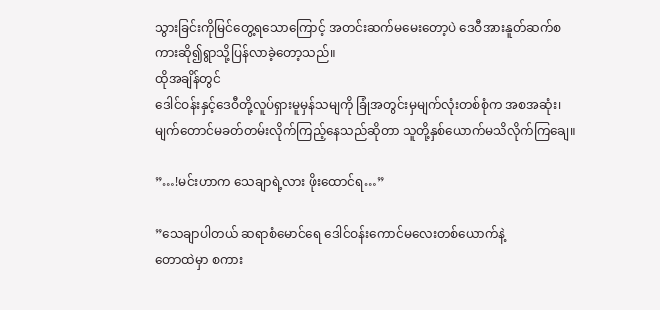သွားခြင်းကိုမြင်တွေ့ရသောကြောင့် အတင်းဆက်မမေးတော့ပဲ ဒေဝီအားနူတ်ဆက်စ
ကားဆို၍ရွာသို့ပြန်လာခဲ့တော့သည်။
ထိုအချိန်တွင်
ဒေါင်ဝန်းနှင့်ဒေဝီတို့လူပ်ရှားမူမှန်သမျကို ခြုံအတွင်းမှမျက်လုံးတစ်စုံက အစအဆုံး၊မျက်တောင်မခတ်တမ်းလိုက်ကြည့်နေသည်ဆိုတာ သူတို့နှစ်ယောက်မသိလိုက်ကြချေ။

”…!မင်းဟာက သေချာရဲ့လား ဖိုးထောင်ရ…”

”သေချာပါတယ် ဆရာစံမောင်ရေ ဒေါင်ဝန်းကောင်မလေးတစ်ယောက်နဲ့
တောထဲမှာ စကား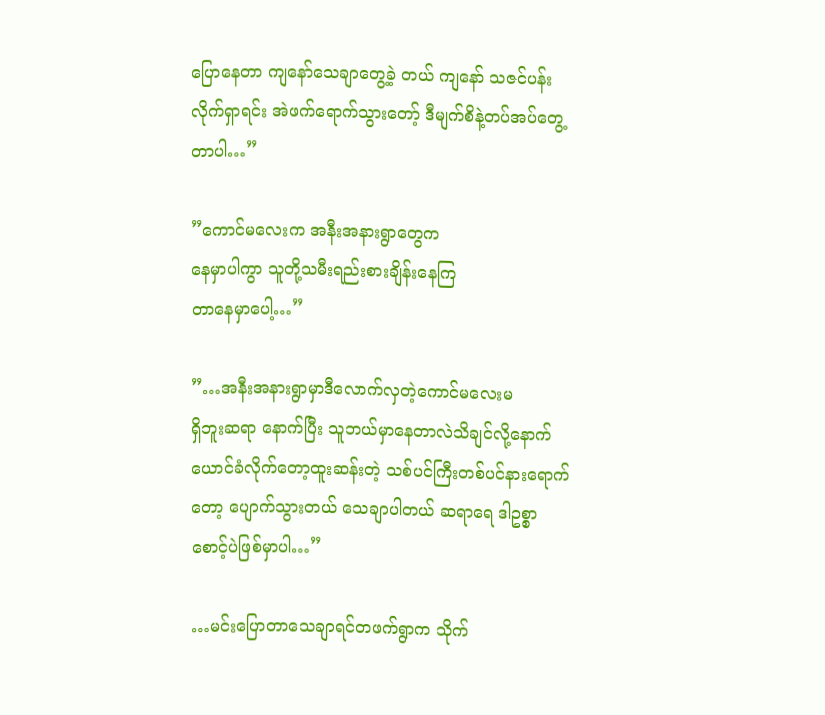ပြောနေတာ ကျနော်သေချာတွေ့ခဲ့ တယ် ကျနော် သဇင်ပန်းလိုက်ရှာရင်း အဲဖက်ရောက်သွားတော့် ဒီမျက်စိနဲ့တပ်အပ်တွေ့တာပါ…”

”ကောင်မလေးက အနီးအနားရွာတွေက
နေမှာပါကွာ သူတို့သမီးရည်းစားချိန်းနေကြ
တာနေမှာပေါ့…”

”…အနီးအနားရွာမှာဒီလောက်လှတဲ့ကောင်မလေးမ
ရှိဘူးဆရာ နောက်ပြီး သူဘယ်မှာနေတာလဲသိချင်လို့နောက်ယောင်ခံလိုက်တော့ထူးဆန်းတဲ့ သစ်ပင်ကြီးတစ်ပင်နားရောက်တော့ ပျောက်သွားတယ် သေချာပါတယ် ဆရာရေ ဒါဥစ္စာစောင့်ပဲဖြစ်မှာပါ…”

…မင်းပြောတာသေချာရင်တဖက်ရွာက သိုက်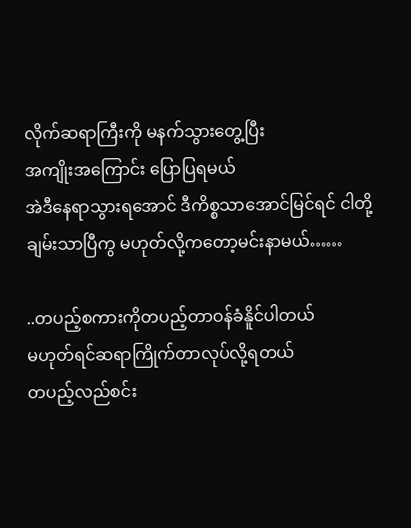လိုက်ဆရာကြီးကို မနက်သွားတွေ့ပြီး
အကျိုးအကြောင်း ပြောပြရမယ်
အဲဒီနေရာသွားရအောင် ဒီကိစ္စသာအောင်မြင်ရင် ငါတို့ချမ်းသာပြီကွ မဟုတ်လို့ကတော့မင်းနာမယ်……

..တပည့်စကားကိုတပည့်တာဝန်ခံနိူင်ပါတယ်
မဟုတ်ရင်ဆရာကြိုက်တာလုပ်လို့ရတယ်
တပည့်လည်စင်း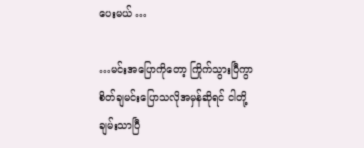ပေးမယ် …

…မင်းအပြောကိုတော့ ကြိုက်သွားပြီကွာ
စိတ်ချမင်းပြောသလိုအမှန်ဆိုရင် ငါတို့
ချမ်းသာပြီ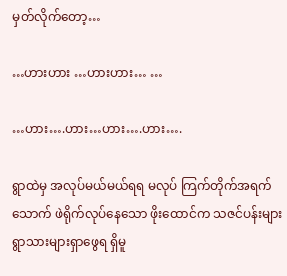မှတ်လိုက်တော့…

…ဟားဟား …ဟားဟား… …

…ဟား….ဟား…ဟား….ဟား….

ရွာထဲမှ အလုပ်မယ်မယ်ရရ မလုပ် ကြက်တိုက်အရက်သောက် ဖဲရိုက်လုပ်နေသော ဖိုးထောင်က သဇင်ပန်းများ ရွာသားများရှာဖွေရ ရှိမူ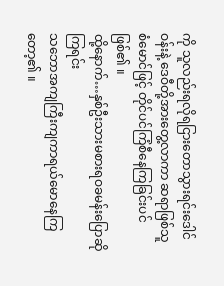ကို သူလည်းရလိုရငြားတောသွားရင်းဒေါင်ဝန်းနဲ့ ဒေဝီတို့အားတွေ့လာကာ ဆရာဖြစ်သူ စံမောင်ဖြင့် တိုင်ပင်ကြံစီနေကြခြင်းပင်ဖြစ်၏ ။
ထို့နောက်…နှစ်ဦးသားမစားရဝခမန်းပြောဆိုကြရင်း
သဘောအကျကြီးကျကာရယ်မောနေကြတော့၏ ။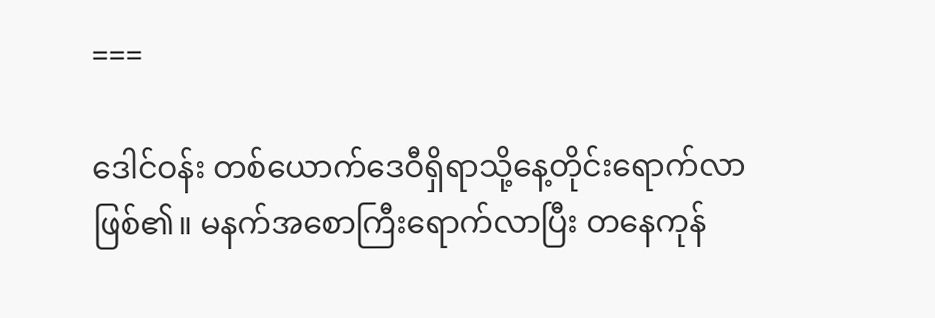===

ဒေါင်ဝန်း တစ်ယောက်ဒေဝီရှိရာသို့နေ့တိုင်းရောက်လာဖြစ်၏။ မနက်အစောကြီးရောက်လာပြီး တနေကုန်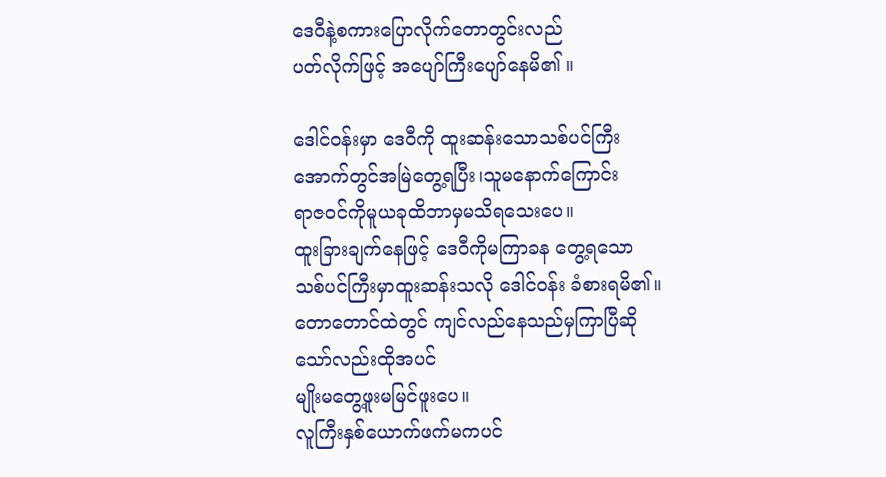ဒေဝီနဲ့စကားပြောလိုက်တောတွင်းလည်
ပတ်လိုက်ဖြင့် အပျော်ကြီးပျော်နေမိ၏ ။

ဒေါင်ဝန်းမှာ ဒေဝီကို ထူးဆန်းသောသစ်ပင်ကြီး
အောက်တွင်အမြဲတွေ့ရပြီး၊သူမနောက်ကြောင်း
ရာဇဝင်ကိုမူယခုထိဘာမှမသိရသေးပေ။
ထူးခြားချက်နေဖြင့် ဒေဝီကိုမကြာခန တွေ့ရသော
သစ်ပင်ကြီးမှာထူးဆန်းသလို ဒေါင်ဝန်း ခံစားရမိ၏။ တောတောင်ထဲတွင် ကျင်လည်နေသည်မှကြာပြီဆိုသော်လည်းထိုအပင်
မျိုးမတွေ့ဖူးမမြင်ဖူးပေ။
လူကြီးနှစ်ယောက်ဖက်မကပင်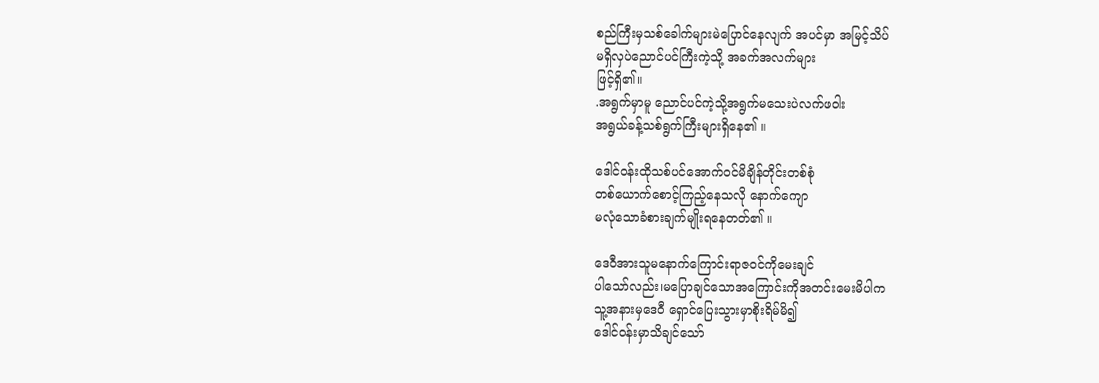စည်ကြီးမှသစ်ခေါက်များမဲပြောင်နေလျက် အပင်မှာ အမြင့်သိပ်
မရှိလှပဲညောင်ပင်ကြီးကဲ့သို့ အခက်အလက်များ
ဖြင့်ရှိ၏။
.အရွက်မှာမူ ညောင်ပင်ကဲ့သို့အရွက်မသေးပဲလက်ဖဝါး
အရွယ်ခန့်သစ်ရွက်ကြီးများရှိနေ၏ ။

ဒေါင်ဝန်းထိုသစ်ပင်အောက်ဝင်မိချိန်တိုင်းတစ်စုံ
တစ်ယောက်စောင့်ကြည့်နေသလို နောက်ကျော
မလုံသောခံစားချက်မျိုးရနေတတ်၏ ။

ဒေဝီအားသူမနောက်ကြောင်းရာဇဝင်ကိုမေးချင်
ပါသော်လည်း၊မပြောချင်သောအကြောင်းကိုအတင်းမေးမိပါက
သူ့အနားမှဒေဝီ ရှောင်ပြေးသွားမှာစိုးရိမ်မိ၍
ဒေါင်ဝန်းမှာသိချင်သော်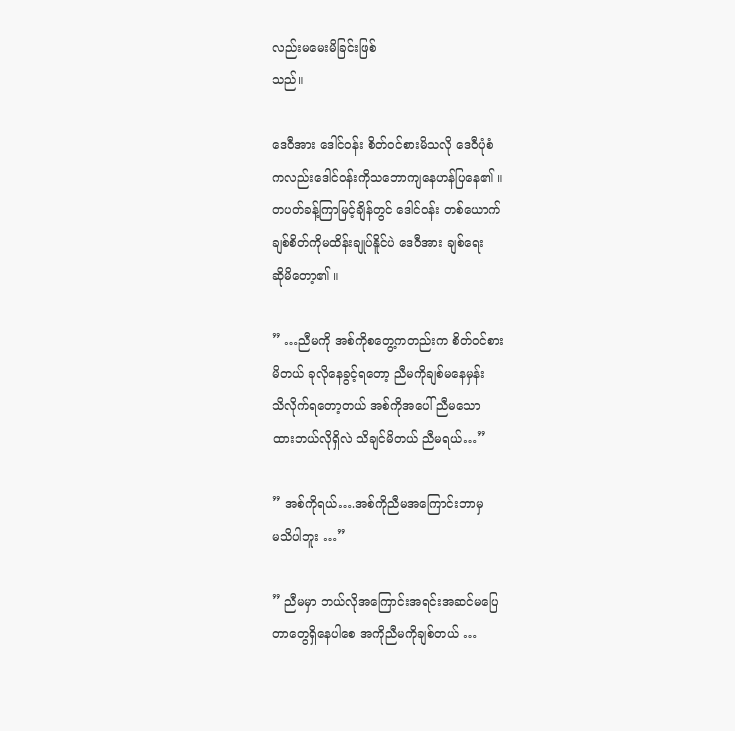လည်းမမေးမိခြင်းဖြစ်
သည်။

ဒေဝီအား ဒေါင်ဝန်း စိတ်ဝင်စားမိသလို ဒေဝီပုံစံ
ကလည်းဒေါင်ဝန်းကိုသဘောကျနေဟန်ပြနေ၏ ။
တပတ်ခန့်ကြာမြင့်ချိန်တွင် ဒေါင်ဝန်း တစ်ယောက်
ချစ်စိတ်ကိုမထိန်းချုပ်နိူင်ပဲ ဒေဝီအား ချစ်ရေး
ဆိုမိတော့၏ ။

” …ညီမကို အစ်ကိုစတွေ့ကတည်းက စိတ်ဝင်စား
မိတယ် ခုလိုနေခွင့်ရတော့ ညီမကိုချစ်မနေမှန်း
သိလိုက်ရတော့တယ် အစ်ကိုအပေါ် ညီမသော
ထားဘယ်လိုရှိလဲ သိချင်မိတယ် ညီမရယ်…”

” အစ်ကိုရယ်….အစ်ကိုညီမအကြောင်းဘာမှ
မသိပါဘူး …”

” ညီမမှာ ဘယ်လိုအကြောင်းအရင်းအဆင်မပြေ
တာတွေရှိနေပါစေ အကိုညီမကိုချစ်တယ် …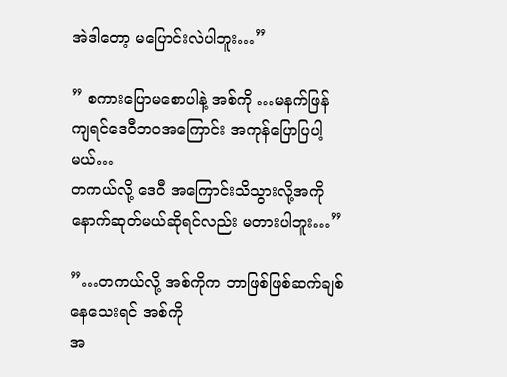အဲဒါတော့ မပြောင်းလဲပါဘူး…”

” စကားပြောမစောပါနဲ့ အစ်ကို …မနက်ဖြန်
ကျရင်ဒေဝီဘဝအကြောင်း အကုန်ပြောပြပါ့မယ်…
တကယ်လို့ ဒေဝီ အကြောင်းသိသွားလို့အကို
နောက်ဆုတ်မယ်ဆိုရင်လည်း မတားပါဘူး…”

”…တကယ်လို့ အစ်ကိုက ဘာဖြစ်ဖြစ်ဆက်ချစ်နေသေးရင် အစ်ကို
အ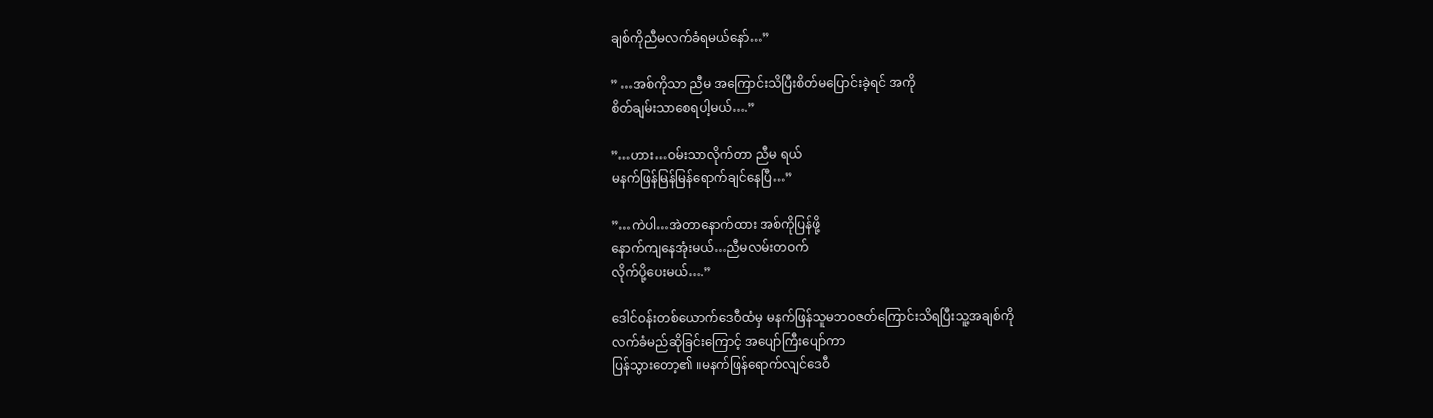ချစ်ကိုညီမလက်ခံရမယ်နော်…”

” …အစ်ကိုသာ ညီမ အကြောင်းသိပြီးစိတ်မပြောင်းခဲ့ရင် အကို
စိတ်ချမ်းသာစေရပါ့မယ်….”

”…ဟား…ဝမ်းသာလိုက်တာ ညီမ ရယ်
မနက်ဖြန်မြန်မြန်ရောက်ချင်နေပြီ…”

”…ကဲပါ…အဲတာနောက်ထား အစ်ကိုပြန်ဖို့
နောက်ကျနေအုံးမယ်…ညီမလမ်းတဝက်
လိုက်ပို့ပေးမယ်….”

ဒေါင်ဝန်းတစ်ယောက်ဒေဝီထံမှ မနက်ဖြန်သူမဘဝဇတ်ကြောင်းသိရပြီးသူ့အချစ်ကို
လက်ခံမည်ဆိုခြင်းကြောင့် အပျော်ကြီးပျော်ကာ
ပြန်သွားတော့၏ ။မနက်ဖြန်ရောက်လျင်ဒေဝီ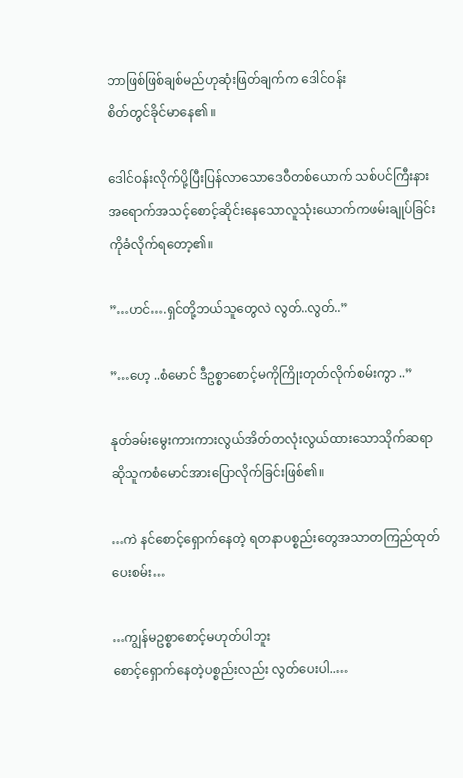ဘာဖြစ်ဖြစ်ချစ်မည်ဟုဆုံးဖြတ်ချက်က ဒေါင်ဝန်း
စိတ်တွင်ခိုင်မာနေ၏ ။

ဒေါင်ဝန်းလိုက်ပို့ပြီးပြန်လာသောဒေဝီတစ်ယောက် သစ်ပင်ကြီးနားအရောက်အသင့်စောင့်ဆိုင်းနေသောလူသုံးယောက်ကဖမ်းချုပ်ခြင်းကိုခံလိုက်ရတော့၏။

”…ဟင်….ရှင်တို့ဘယ်သူတွေလဲ လွတ်..လွတ်..”

”…ဟေ့ ..စံမောင် ဒီဥစ္စာစောင့်မကိုကြိုးတုတ်လိုက်စမ်းကွာ ..”

နုတ်ခမ်းမွေးကားကားလွယ်အိတ်တလုံးလွယ်ထားသောသိုက်ဆရာဆိုသူကစံမောင်အားပြောလိုက်ခြင်းဖြစ်၏။

…ကဲ နင်စောင့်ရှောက်နေတဲ့ ရတနာပစ္စည်းတွေအသာတကြည်ထုတ်ပေးစမ်း…

…ကျွန်မဥစ္စာစောင့်မဟုတ်ပါဘူး
စောင့်ရှောက်နေတဲ့ပစ္စည်းလည်း လွတ်ပေးပါ..…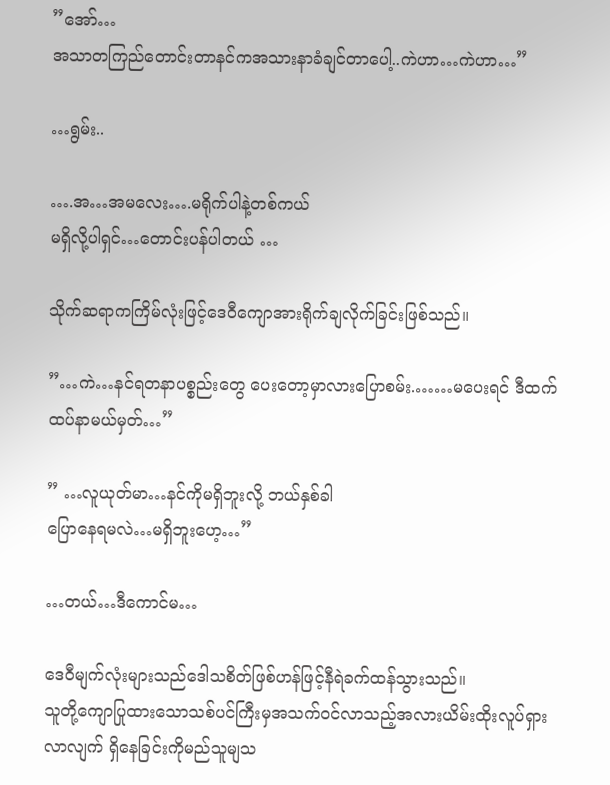”အော်…
အသာတကြည်တောင်းတာနင်ကအသားနာခံချင်တာပေါ့..ကဲဟာ…ကဲဟာ…”

…ရွမ်း..

….အ…အမလေး….မရိုက်ပါနဲ့တစ်ကယ်
မရှိလို့ပါရှင်…တောင်းပန်ပါတယ် …

သိုက်ဆရာကကြိမ်လုံးဖြင့်ဒေဝီကျောအားရိုက်ချလိုက်ခြင်းဖြစ်သည်။

”…ကဲ…နင်ရတနာပစ္စည်းတွေ ပေးတော့မှာလားပြောစမ်း.……မပေးရင် ဒီထက်ထပ်နာမယ်မှတ်…”

” …လူယုတ်မာ…နင်ကိုမရှိဘူးလို့ ဘယ်နှစ်ခါ
ပြောနေရမလဲ…မရှိဘူးဟေ့…”

…တယ်…ဒီကောင်မ…

ဒေဝီမျက်လုံးများသည်ဒေါသစိတ်ဖြစ်ဟန်ဖြင့်နီရဲခက်ထန်သွားသည်။
သူတို့ကျောပြုထားသောသစ်ပင်ကြီးမှအသက်၀င်လာသည့်အလားယိမ်းထိုးလူပ်ရှားလာလျက် ရှိနေခြင်းကိုမည်သူမျသ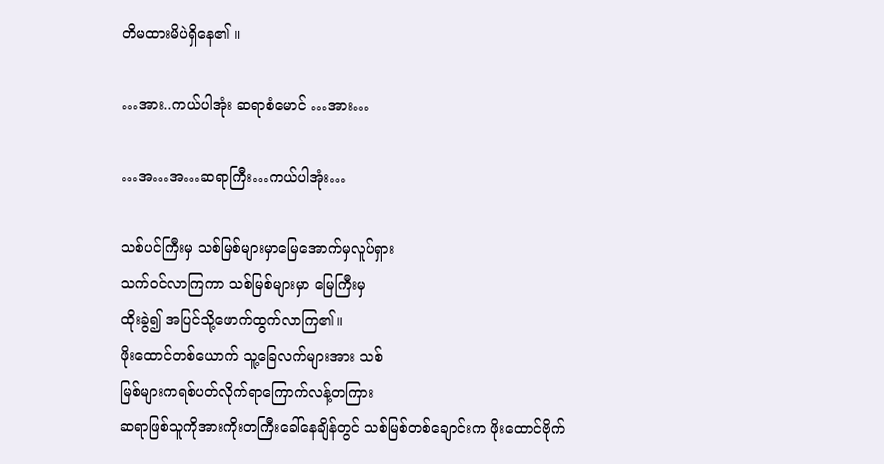တိမထားမိပဲရှိနေ၏ ။

…အား..ကယ်ပါအုံး ဆရာစံမောင် …အား…

…အ…အ…ဆရာကြီး…ကယ်ပါအုံး…

သစ်ပင်ကြီးမှ သစ်မြစ်များမှာမြေအောက်မှလူပ်ရှား
သက်ဝင်လာကြကာ သစ်မြစ်များမှာ မြေကြီးမှ
ထိုးခွဲ၍ အပြင်သို့ဖောက်ထွက်လာကြ၏။
ဖိုးထောင်တစ်ယောက် သူ့ခြေလက်များအား သစ်
မြစ်များကရစ်ပတ်လိုက်ရာကြောက်လန့်တကြား
ဆရာဖြစ်သူကိုအားကိုးတကြီးခေါ်နေချိန်တွင် သစ်မြစ်တစ်ချောင်းက ဖိုးထောင်ဗိုက်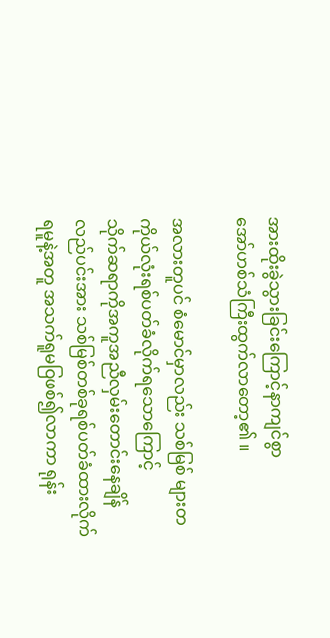အားထိုးခွဲသွားခြင်းကြောင့်နာကျင်စွာ
အော်ဟစ်သံကြီးထွက်လာတော့၏ ။

အလားတူပင် စံမောင်မှာလည်း သစ်မြစ် များတကိုယ်လုံးရစ်ပတ်ခံလိုက်ရသောကြောင့်
သိုက်ဆရာကိုအကူအညီလှမ်းတောင်းနေချိန်
လည်ပင်းအား သစ်မြစ်တစ်ခုရစ်ပတ်ခံထားလိုက်ရမူနဲ့အတူ အသက်ရူမဝြဖစ်၍လာကာ ရုန်း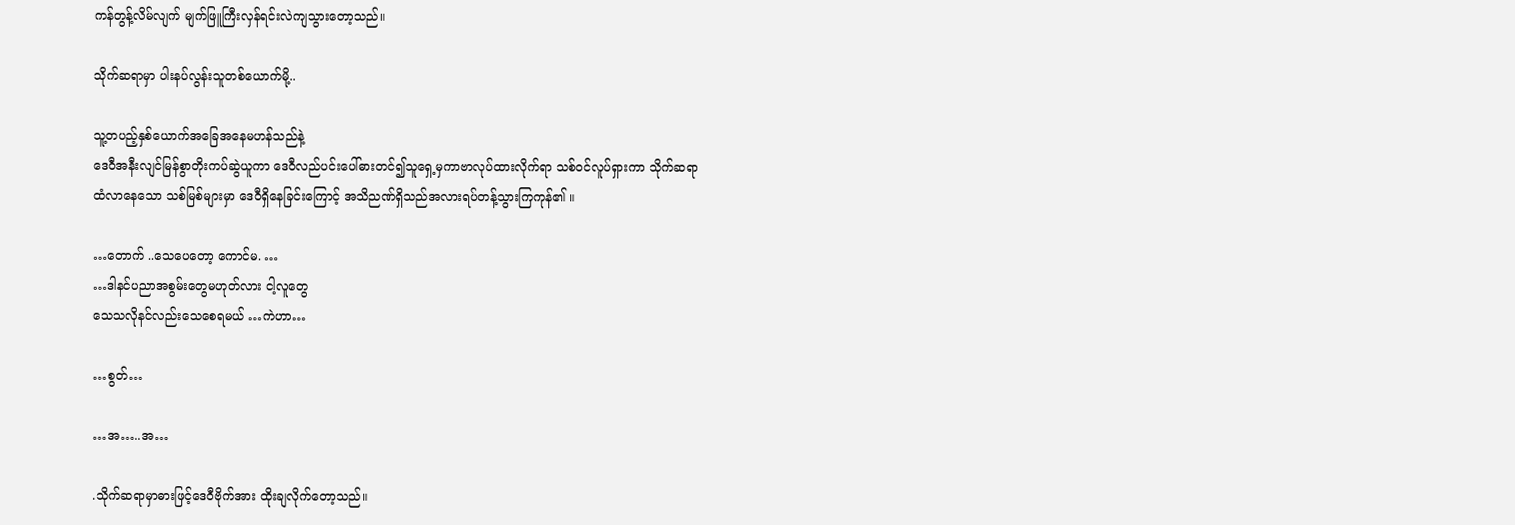ကန်တွန့်လိမ်လျက် မျက်ဖြူကြီးလှန်ရင်းလဲကျသွားတော့သည်။

သိုက်ဆရာမှာ ပါးနပ်လွန်းသူတစ်ယောက်မို့..

သူ့တပည့်နှစ်ယောက်အခြေအနေမဟန်သည်နဲ့
ဒေဝီအနီးလျင်မြန်စွာတိုးကပ်ဆွဲယူကာ ဒေဝီလည်ပင်းပေါ်ဓားတင်၍သူရှေ့မှကာဗာလုပ်ထားလိုက်ရာ သစ်ဝင်လူပ်ရှားကာ သိုက်ဆရာ
ထံလာနေသော သစ်မြစ်များမှာ ဒေဝီရှိနေခြင်းကြောင့် အသိညဏ်ရှိသည်အလားရပ်တန့်သွားကြကုန်၏ ။

…တောက် ..သေပေတော့ ကောင်မ. …
…ဒါနင်ပညာအစွမ်းတွေမဟုတ်လား ငါ့လူတွေ
သေသလိုနင်လည်းသေစေရမယ် …ကဲဟာ…

…စွတ်…

…အ…..အ…

.သိုက်ဆရာမှာဓားဖြင့်ဒေဝီဗိုက်အား ထိုးချလိုက်တော့သည်။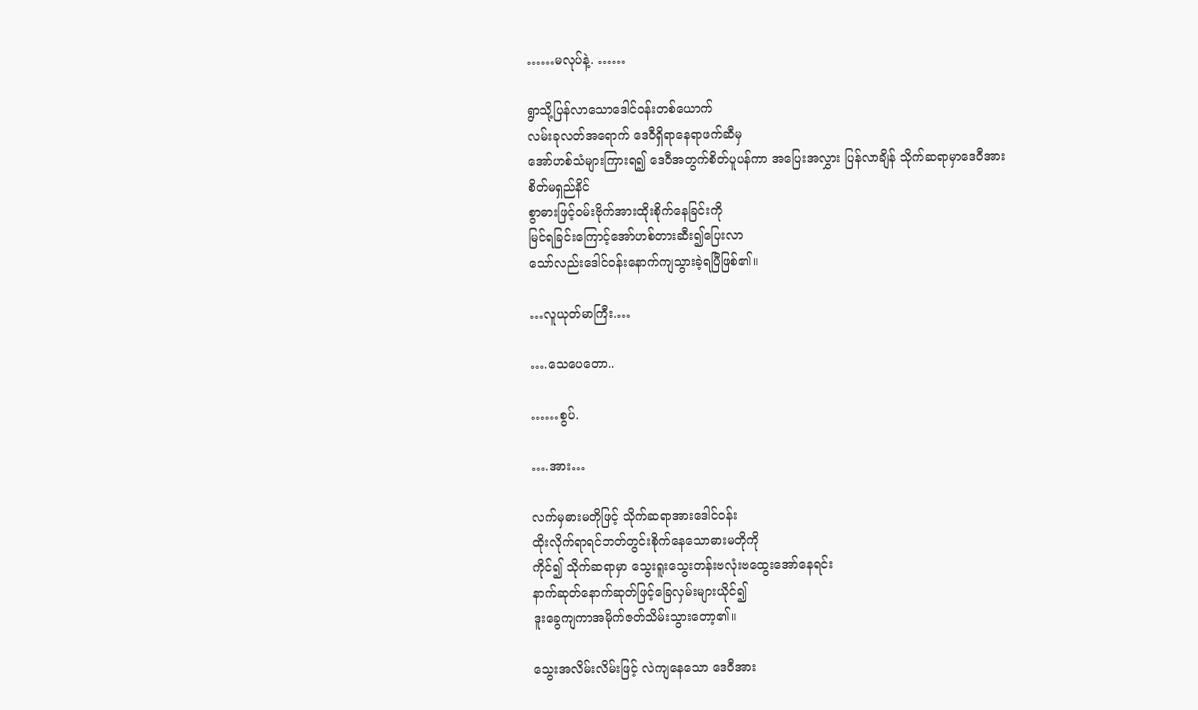……မလုပ်နဲ့. ……

ရွာသို့ပြန်လာသောဒေါင်ဝန်းတစ်ယောက်
လမ်းခုလတ်အရောက် ဒေဝီရှိရာနေရာဖက်ဆီမှ
အော်ဟစ်သံများကြားရ၍ ဒေဝီအတွက်စိတ်ပူပန်ကာ အပြေးအလွှား ပြန်လာချိန် သိုက်ဆရာမှာဒေဝီအားစိတ်မရှည်နိင်
စွာဓားဖြင့်ဝမ်းဗိုက်အားထိုးစိုက်နေခြင်းကို
မြင်ရခြင်းကြောင့်အော်ဟစ်တားဆီး၍ပြေးလာ
သော်လည်းဒေါင်ဝန်းနောက်ကျသွားခဲ့ရပြီဖြစ်၏။

…လူယုတ်မာကြီး.…

….သေပေတော..

……စွပ်.

….အား…

လက်မှဓားမတိုဖြင့် သိုက်ဆရာအားဒေါင်ဝန်း
ထိုးလိုက်ရာရင်ဘတ်တွင်းစိုက်နေသောဓားမတိုကို
ကိုင်၍ သိုက်ဆရာမှာ သွေးရူးသွေးတန်းဗလုံးဗထွေးအော်နေရင်း
နာက်ဆုတ်နောက်ဆုတ်ဖြင့်ခြေလှမ်းများယိုင်၍
ဒူးခွေကျကာအမိုက်ဇတ်သိမ်းသွားတော့၏။

သွေးအလိမ်းလိမ်းဖြင့် လဲကျနေသော ဒေဝီအား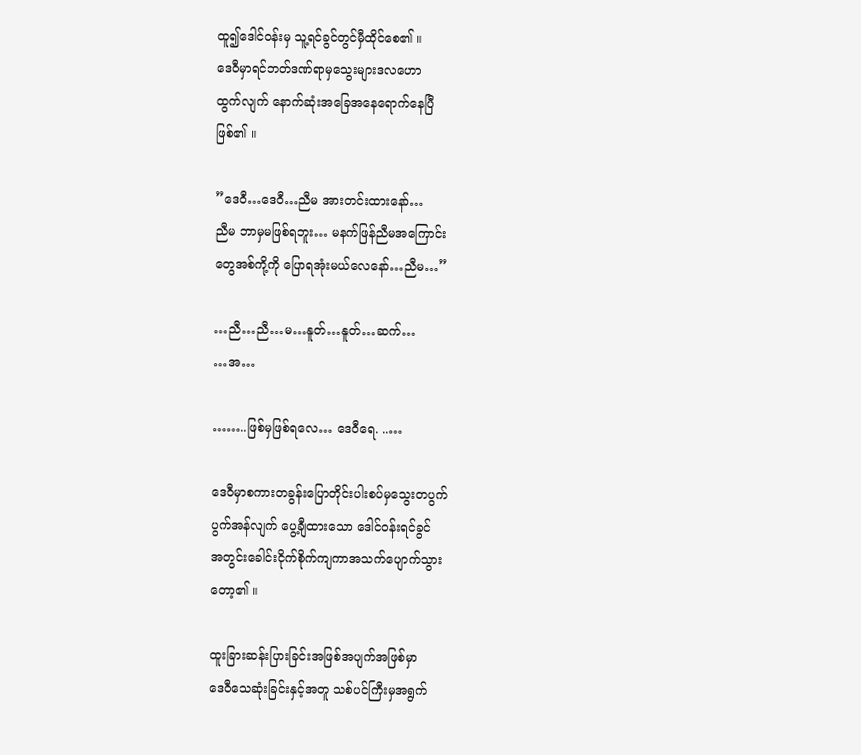ထူ၍ဒေါင်ဝန်းမှ သူ့ရင်ခွင်တွင်မှီထိုင်စေ၏ ။
ဒေဝီမှာရင်ဘတ်ဒဏ်ရာမှသွေးများဒလဟော
ထွက်လျက် နောက်ဆုံးအခြေအနေရောက်နေပြီ
ဖြစ်၏ ။

”ဒေဝီ…ဒေဝီ…ညီမ အားတင်းထားနော်…
ညီမ ဘာမှမဖြစ်ရဘူး… မနက်ဖြန်ညီမအကြောင်း
တွေအစ်ကို့ကို ပြောရအုံးမယ်လေနော်…ညီမ…”

…ညီ…ညီ…မ…နူတ်…နူတ်…ဆက်…
…အ…

……..ဖြစ်မှဖြစ်ရလေ… ဒေဝီရေ. ..…

ဒေဝီမှာစကားတခွန်းပြောတိုင်းပါးစပ်မှသွေးတပွက်
ပွက်အန်လျက် ပွေ့ချီထားသော ဒေါင်ဝန်းရင်ခွင်
အတွင်းခေါင်းငိုက်စိုက်ကျကာအသက်ပျောက်သွား
တော့၏ ။

ထူးခြားဆန်းပြားခြင်းအဖြစ်အပျက်အဖြစ်မှာ
ဒေဝီသေဆုံးခြင်းနှင့်အတူ သစ်ပင်ကြီးမှအရွက်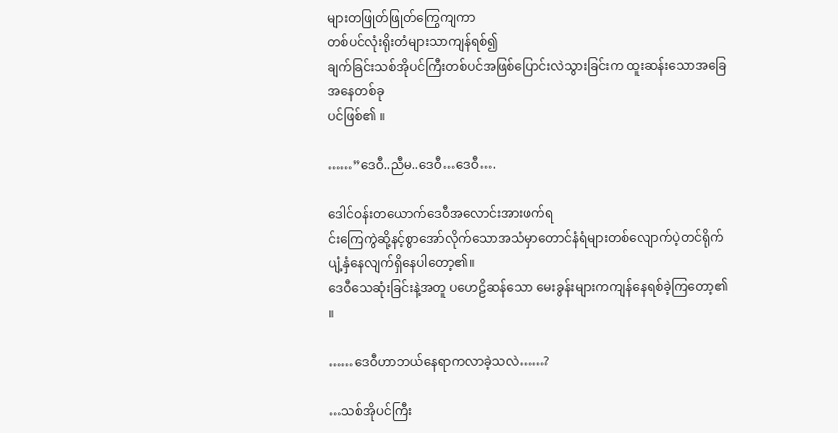များတဖြုတ်ဖြုတ်ကြွေကျကာ
တစ်ပင်လုံးရိုးတံများသာကျန်ရစ်၍
ချက်ခြင်းသစ်အိုပင်ကြီးတစ်ပင်အဖြစ်ပြောင်းလဲသွားခြင်းက ထူးဆန်းသောအခြေအနေတစ်ခု
ပင်ဖြစ်၏ ။

……”ဒေဝီ..ညီမ..ဒေဝီ…ဒေဝီ….

ဒေါင်ဝန်းတယောက်ဒေဝီအလောင်းအားဖက်ရ
င်းကြေကွဲဆို့နင့်စွာအော်လိုက်သောအသံမှာတောင်နံရံများတစ်လျောက်ပဲ့တင်ရိုက်ပျံ့နှံနေလျက်ရှိနေပါတော့၏။
ဒေဝီသေဆုံးခြင်းနဲ့အတူ ပဟေဠိဆန်သော မေးခွန်းများကကျန်နေရစ်ခဲ့ကြတော့၏ ။

……ဒေဝီဟာဘယ်နေရာကလာခဲ့သလဲ……?

…သစ်အိုပင်ကြီး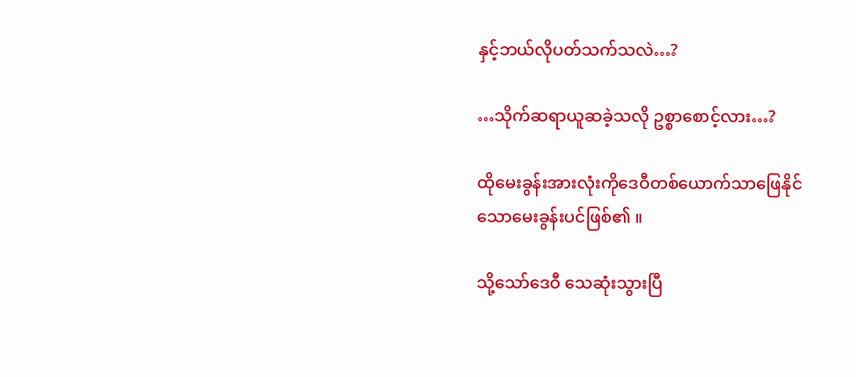နှင့်ဘယ်လိုပတ်သက်သလဲ…?

…သိုက်ဆရာယူဆခဲ့သလို ဥစ္စာစောင့်လား…?

ထိုမေးခွန်းအားလုံးကိုဒေဝီတစ်ယောက်သာဖြေနိုင်
သောမေးခွန်းပင်ဖြစ်၏ ။

သို့သော်ဒေဝီ သေဆုံးသွားပြီ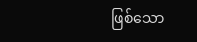ဖြစ်သော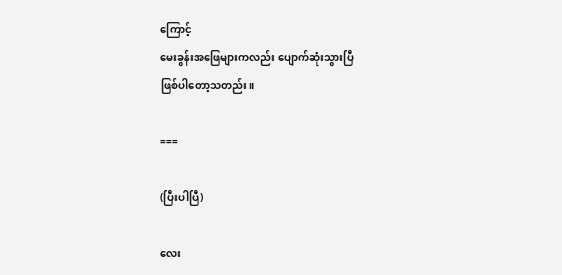ကြောင့်
မေးခွန်းအဖြေများကလည်း ပျောက်ဆုံးသွားပြီ
ဖြစ်ပါတော့သတည်း။

===

(ပြီးပါပြီ)

လေး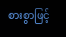စားစွာဖြင့်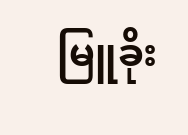မြူခိုး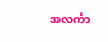အလင်္ကာ